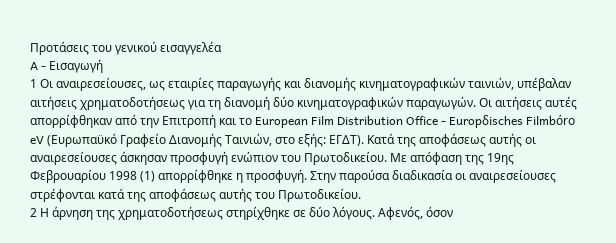Προτάσεις του γενικού εισαγγελέα
A - Εισαγωγή
1 Οι αναιρεσείουσες, ως εταιρίες παραγωγής και διανομής κινηματογραφικών ταινιών, υπέβαλαν αιτήσεις χρηματοδοτήσεως για τη διανομή δύο κινηματογραφικών παραγωγών. Οι αιτήσεις αυτές απορρίφθηκαν από την Επιτροπή και το European Film Distribution Office - Europδisches Filmbόro eV (Ευρωπαϋκό Γραφείο Διανομής Ταινιών, στο εξής: ΕΓΔΤ). Κατά της αποφάσεως αυτής οι αναιρεσείουσες άσκησαν προσφυγή ενώπιον του Πρωτοδικείου. Με απόφαση της 19ης Φεβρουαρίου 1998 (1) απορρίφθηκε η προσφυγή. Στην παρούσα διαδικασία οι αναιρεσείουσες στρέφονται κατά της αποφάσεως αυτής του Πρωτοδικείου.
2 Η άρνηση της χρηματοδοτήσεως στηρίχθηκε σε δύο λόγους. Αφενός, όσον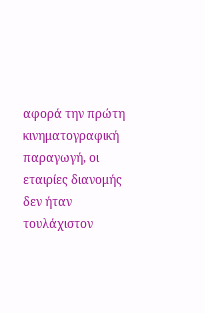αφορά την πρώτη κινηματογραφική παραγωγή, οι εταιρίες διανομής δεν ήταν τουλάχιστον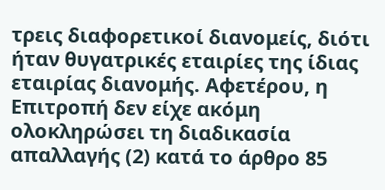τρεις διαφορετικοί διανομείς, διότι ήταν θυγατρικές εταιρίες της ίδιας εταιρίας διανομής. Αφετέρου, η Επιτροπή δεν είχε ακόμη ολοκληρώσει τη διαδικασία απαλλαγής (2) κατά το άρθρο 85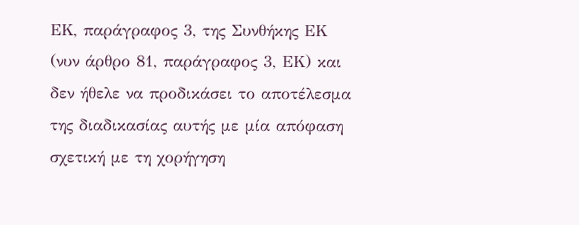EΚ, παράγραφος 3, της Συνθήκης ΕΚ (νυν άρθρο 81, παράγραφος 3, ΕΚ) και δεν ήθελε να προδικάσει το αποτέλεσμα της διαδικασίας αυτής με μία απόφαση σχετική με τη χορήγηση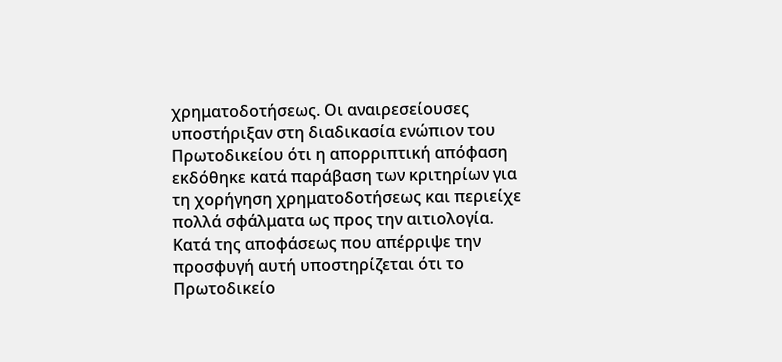χρηματοδοτήσεως. Οι αναιρεσείουσες υποστήριξαν στη διαδικασία ενώπιον του Πρωτοδικείου ότι η απορριπτική απόφαση εκδόθηκε κατά παράβαση των κριτηρίων για τη χορήγηση χρηματοδοτήσεως και περιείχε πολλά σφάλματα ως προς την αιτιολογία. Κατά της αποφάσεως που απέρριψε την προσφυγή αυτή υποστηρίζεται ότι το Πρωτοδικείο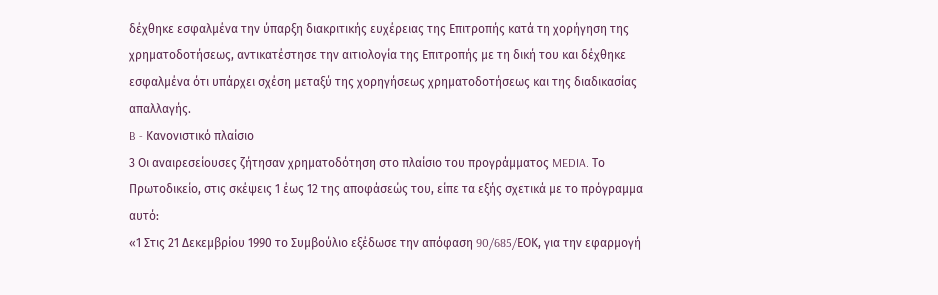δέχθηκε εσφαλμένα την ύπαρξη διακριτικής ευχέρειας της Επιτροπής κατά τη χορήγηση της χρηματοδοτήσεως, αντικατέστησε την αιτιολογία της Επιτροπής με τη δική του και δέχθηκε εσφαλμένα ότι υπάρχει σχέση μεταξύ της χορηγήσεως χρηματοδοτήσεως και της διαδικασίας απαλλαγής.
B - Κανονιστικό πλαίσιο
3 Οι αναιρεσείουσες ζήτησαν χρηματοδότηση στο πλαίσιο του προγράμματος MEDIA. Το Πρωτοδικείο, στις σκέψεις 1 έως 12 της αποφάσεώς του, είπε τα εξής σχετικά με το πρόγραμμα αυτό:
«1 Στις 21 Δεκεμβρίου 1990 το Συμβούλιο εξέδωσε την απόφαση 90/685/EΟΚ, για την εφαρμογή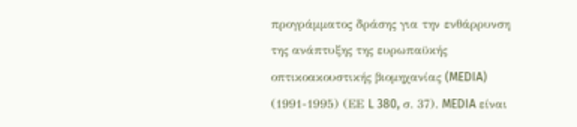προγράμματος δράσης για την ενθάρρυνση της ανάπτυξης της ευρωπαϋκής οπτικοακουστικής βιομηχανίας (MEDIA) (1991-1995) (ΕΕ L 380, σ. 37). MEDIA είναι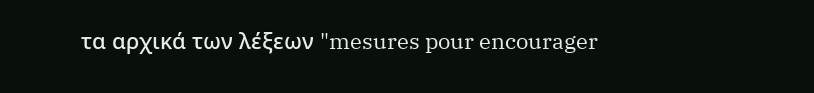τα αρχικά των λέξεων "mesures pour encourager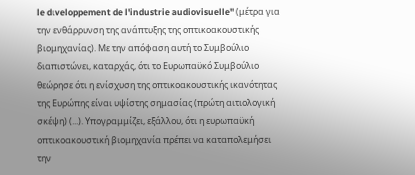le dιveloppement de l'industrie audiovisuelle" (μέτρα για την ενθάρρυνση της ανάπτυξης της οπτικοακουστικής βιομηχανίας). Με την απόφαση αυτή το Συμβούλιο διαπιστώνει, καταρχάς, ότι το Ευρωπαϋκό Συμβούλιο θεώρησε ότι η ενίσχυση της οπτικοακουστικής ικανότητας της Ευρώπης είναι υψίστης σημασίας (πρώτη αιτιολογική σκέψη) (...). Υπογραμμίζει, εξάλλου, ότι η ευρωπαϋκή οπτικοακουστική βιομηχανία πρέπει να καταπολεμήσει την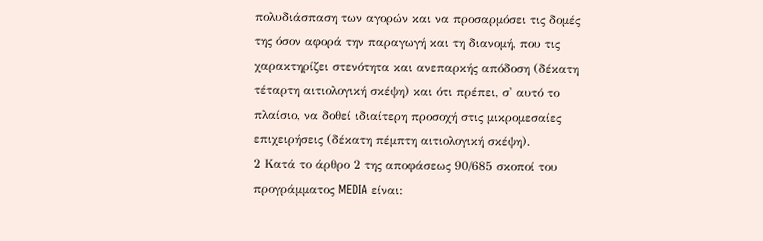πολυδιάσπαση των αγορών και να προσαρμόσει τις δομές της όσον αφορά την παραγωγή και τη διανομή, που τις χαρακτηρίζει στενότητα και ανεπαρκής απόδοση (δέκατη τέταρτη αιτιολογική σκέψη) και ότι πρέπει, σ' αυτό το πλαίσιο, να δοθεί ιδιαίτερη προσοχή στις μικρομεσαίες επιχειρήσεις (δέκατη πέμπτη αιτιολογική σκέψη).
2 Κατά το άρθρο 2 της αποφάσεως 90/685 σκοποί του προγράμματος MEDIA είναι: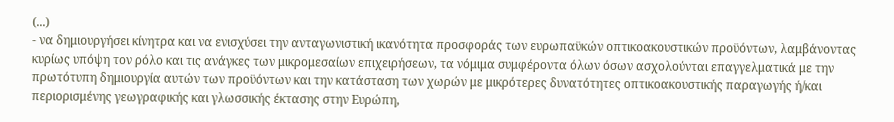(...)
- να δημιουργήσει κίνητρα και να ενισχύσει την ανταγωνιστική ικανότητα προσφοράς των ευρωπαϋκών οπτικοακουστικών προϋόντων, λαμβάνοντας κυρίως υπόψη τον ρόλο και τις ανάγκες των μικρομεσαίων επιχειρήσεων, τα νόμιμα συμφέροντα όλων όσων ασχολούνται επαγγελματικά με την πρωτότυπη δημιουργία αυτών των προϋόντων και την κατάσταση των χωρών με μικρότερες δυνατότητες οπτικοακουστικής παραγωγής ή/και περιορισμένης γεωγραφικής και γλωσσικής έκτασης στην Ευρώπη,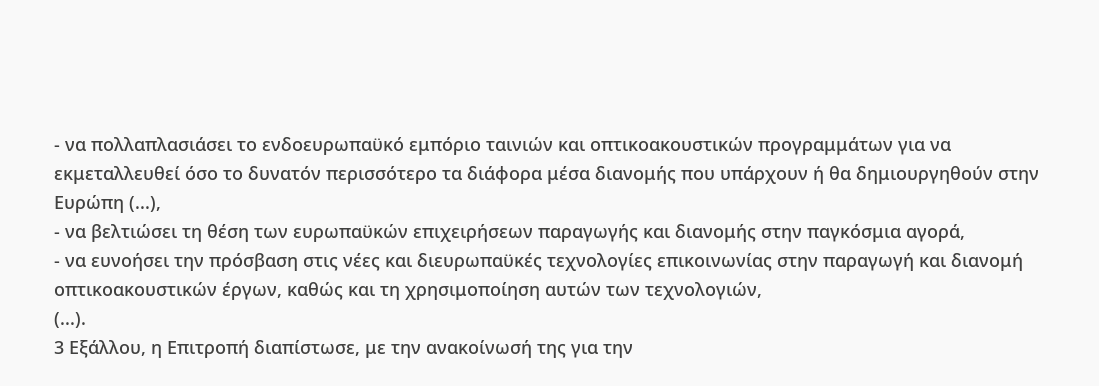- να πολλαπλασιάσει το ενδοευρωπαϋκό εμπόριο ταινιών και οπτικοακουστικών προγραμμάτων για να εκμεταλλευθεί όσο το δυνατόν περισσότερο τα διάφορα μέσα διανομής που υπάρχουν ή θα δημιουργηθούν στην Ευρώπη (...),
- να βελτιώσει τη θέση των ευρωπαϋκών επιχειρήσεων παραγωγής και διανομής στην παγκόσμια αγορά,
- να ευνοήσει την πρόσβαση στις νέες και διευρωπαϋκές τεχνολογίες επικοινωνίας στην παραγωγή και διανομή οπτικοακουστικών έργων, καθώς και τη χρησιμοποίηση αυτών των τεχνολογιών,
(...).
3 Εξάλλου, η Επιτροπή διαπίστωσε, με την ανακοίνωσή της για την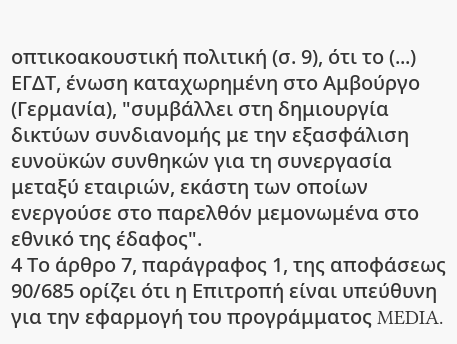οπτικοακουστική πολιτική (σ. 9), ότι το (...) ΕΓΔΤ, ένωση καταχωρημένη στο Αμβούργο (Γερμανία), "συμβάλλει στη δημιουργία δικτύων συνδιανομής με την εξασφάλιση ευνοϋκών συνθηκών για τη συνεργασία μεταξύ εταιριών, εκάστη των οποίων ενεργούσε στο παρελθόν μεμονωμένα στο εθνικό της έδαφος".
4 Το άρθρο 7, παράγραφος 1, της αποφάσεως 90/685 ορίζει ότι η Επιτροπή είναι υπεύθυνη για την εφαρμογή του προγράμματος MEDIA.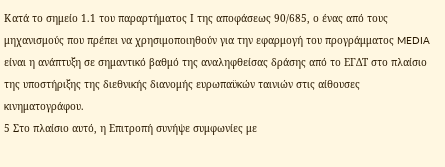Κατά το σημείο 1.1 του παραρτήματος Ι της αποφάσεως 90/685, ο ένας από τους μηχανισμούς που πρέπει να χρησιμοποιηθούν για την εφαρμογή του προγράμματος MEDIA είναι η ανάπτυξη σε σημαντικό βαθμό της αναληφθείσας δράσης από το ΕΓΔΤ στο πλαίσιο της υποστήριξης της διεθνικής διανομής ευρωπαϋκών ταινιών στις αίθουσες κινηματογράφου.
5 Στο πλαίσιο αυτό, η Επιτροπή συνήψε συμφωνίες με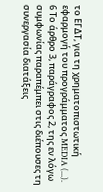το ΕΓΔΤ, για τη χρηματοπιστωτική εφαρμογή του προγράμματος MEDIA (...).
6 Το άρθρο 3, παράγραφος 2, της εν λόγω συμφωνίας παραπέμπει στις διέπουσες τη συνεργασία διατάξεις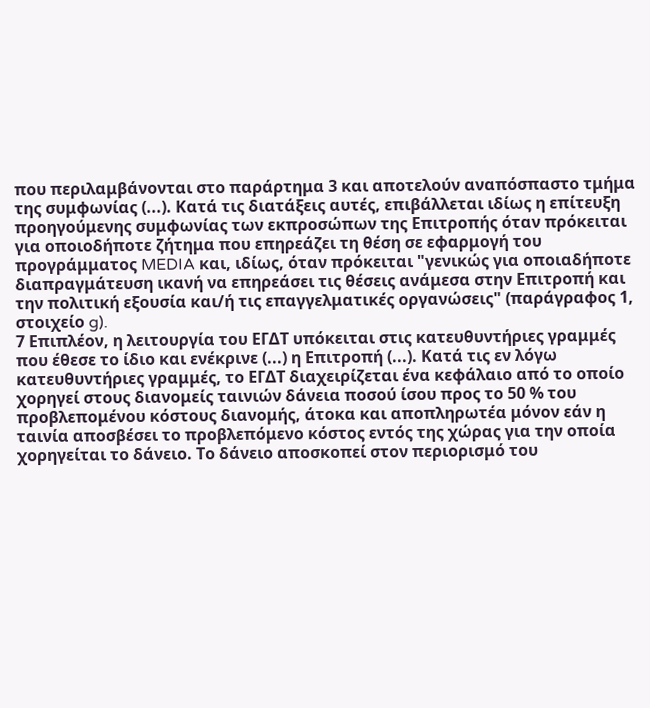που περιλαμβάνονται στο παράρτημα 3 και αποτελούν αναπόσπαστο τμήμα της συμφωνίας (...). Κατά τις διατάξεις αυτές, επιβάλλεται ιδίως η επίτευξη προηγούμενης συμφωνίας των εκπροσώπων της Επιτροπής όταν πρόκειται για οποιοδήποτε ζήτημα που επηρεάζει τη θέση σε εφαρμογή του προγράμματος MEDIA και, ιδίως, όταν πρόκειται "γενικώς για οποιαδήποτε διαπραγμάτευση ικανή να επηρεάσει τις θέσεις ανάμεσα στην Επιτροπή και την πολιτική εξουσία και/ή τις επαγγελματικές οργανώσεις" (παράγραφος 1, στοιχείο g).
7 Επιπλέον, η λειτουργία του ΕΓΔΤ υπόκειται στις κατευθυντήριες γραμμές που έθεσε το ίδιο και ενέκρινε (...) η Επιτροπή (...). Κατά τις εν λόγω κατευθυντήριες γραμμές, το ΕΓΔΤ διαχειρίζεται ένα κεφάλαιο από το οποίο χορηγεί στους διανομείς ταινιών δάνεια ποσού ίσου προς το 50 % του προβλεπομένου κόστους διανομής, άτοκα και αποπληρωτέα μόνον εάν η ταινία αποσβέσει το προβλεπόμενο κόστος εντός της χώρας για την οποία χορηγείται το δάνειο. Το δάνειο αποσκοπεί στον περιορισμό του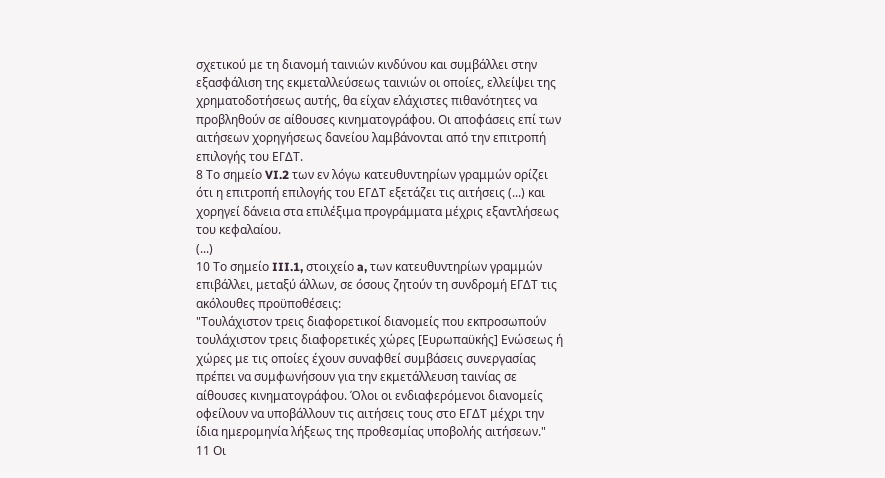σχετικού με τη διανομή ταινιών κινδύνου και συμβάλλει στην εξασφάλιση της εκμεταλλεύσεως ταινιών οι οποίες, ελλείψει της χρηματοδοτήσεως αυτής, θα είχαν ελάχιστες πιθανότητες να προβληθούν σε αίθουσες κινηματογράφου. Οι αποφάσεις επί των αιτήσεων χορηγήσεως δανείου λαμβάνονται από την επιτροπή επιλογής του ΕΓΔΤ.
8 Το σημείο VI.2 των εν λόγω κατευθυντηρίων γραμμών ορίζει ότι η επιτροπή επιλογής του ΕΓΔΤ εξετάζει τις αιτήσεις (...) και χορηγεί δάνεια στα επιλέξιμα προγράμματα μέχρις εξαντλήσεως του κεφαλαίου.
(...)
10 Το σημείο III.1, στοιχείο a, των κατευθυντηρίων γραμμών επιβάλλει, μεταξύ άλλων, σε όσους ζητούν τη συνδρομή ΕΓΔΤ τις ακόλουθες προϋποθέσεις:
"Τουλάχιστον τρεις διαφορετικοί διανομείς που εκπροσωπούν τουλάχιστον τρεις διαφορετικές χώρες [Ευρωπαϋκής] Ενώσεως ή χώρες με τις οποίες έχουν συναφθεί συμβάσεις συνεργασίας πρέπει να συμφωνήσουν για την εκμετάλλευση ταινίας σε αίθουσες κινηματογράφου. Όλοι οι ενδιαφερόμενοι διανομείς οφείλουν να υποβάλλουν τις αιτήσεις τους στο ΕΓΔΤ μέχρι την ίδια ημερομηνία λήξεως της προθεσμίας υποβολής αιτήσεων."
11 Οι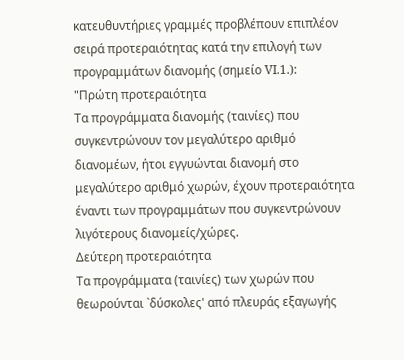κατευθυντήριες γραμμές προβλέπουν επιπλέον σειρά προτεραιότητας κατά την επιλογή των προγραμμάτων διανομής (σημείο VI.1.):
"Πρώτη προτεραιότητα
Τα προγράμματα διανομής (ταινίες) που συγκεντρώνουν τον μεγαλύτερο αριθμό διανομέων, ήτοι εγγυώνται διανομή στο μεγαλύτερο αριθμό χωρών, έχουν προτεραιότητα έναντι των προγραμμάτων που συγκεντρώνουν λιγότερους διανομείς/χώρες.
Δεύτερη προτεραιότητα
Τα προγράμματα (ταινίες) των χωρών που θεωρούνται `δύσκολες' από πλευράς εξαγωγής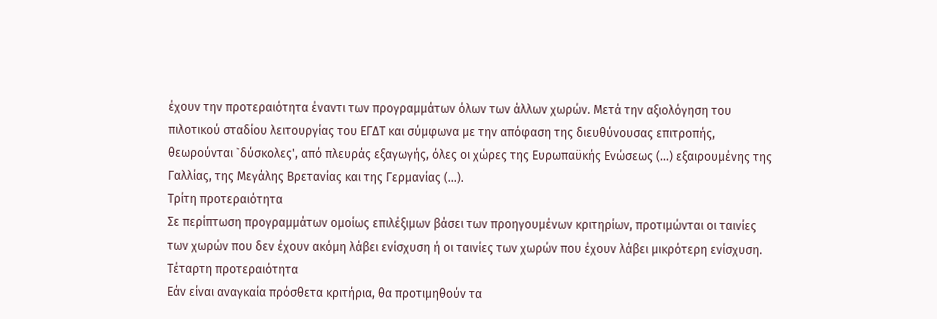έχουν την προτεραιότητα έναντι των προγραμμάτων όλων των άλλων χωρών. Μετά την αξιολόγηση του πιλοτικού σταδίου λειτουργίας του ΕΓΔΤ και σύμφωνα με την απόφαση της διευθύνουσας επιτροπής, θεωρούνται `δύσκολες', από πλευράς εξαγωγής, όλες οι χώρες της Ευρωπαϋκής Ενώσεως (...) εξαιρουμένης της Γαλλίας, της Μεγάλης Βρετανίας και της Γερμανίας (...).
Τρίτη προτεραιότητα
Σε περίπτωση προγραμμάτων ομοίως επιλέξιμων βάσει των προηγουμένων κριτηρίων, προτιμώνται οι ταινίες των χωρών που δεν έχουν ακόμη λάβει ενίσχυση ή οι ταινίες των χωρών που έχουν λάβει μικρότερη ενίσχυση.
Τέταρτη προτεραιότητα
Εάν είναι αναγκαία πρόσθετα κριτήρια, θα προτιμηθούν τα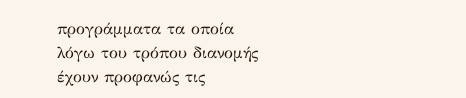προγράμματα τα οποία λόγω του τρόπου διανομής έχουν προφανώς τις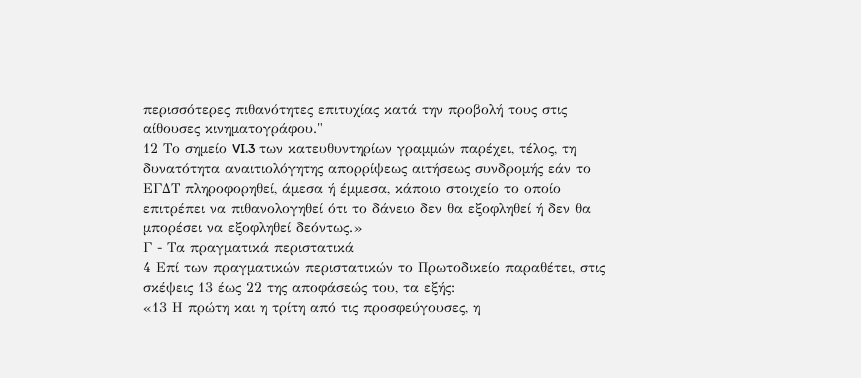περισσότερες πιθανότητες επιτυχίας κατά την προβολή τους στις αίθουσες κινηματογράφου."
12 Το σημείο VI.3 των κατευθυντηρίων γραμμών παρέχει, τέλος, τη δυνατότητα αναιτιολόγητης απορρίψεως αιτήσεως συνδρομής εάν το ΕΓΔΤ πληροφορηθεί, άμεσα ή έμμεσα, κάποιο στοιχείο το οποίο επιτρέπει να πιθανολογηθεί ότι το δάνειο δεν θα εξοφληθεί ή δεν θα μπορέσει να εξοφληθεί δεόντως.»
Γ - Τα πραγματικά περιστατικά
4 Επί των πραγματικών περιστατικών το Πρωτοδικείο παραθέτει, στις σκέψεις 13 έως 22 της αποφάσεώς του, τα εξής:
«13 Η πρώτη και η τρίτη από τις προσφεύγουσες, η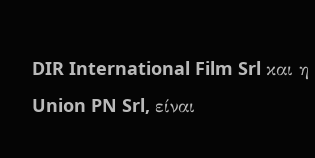DIR International Film Srl και η Union PN Srl, είναι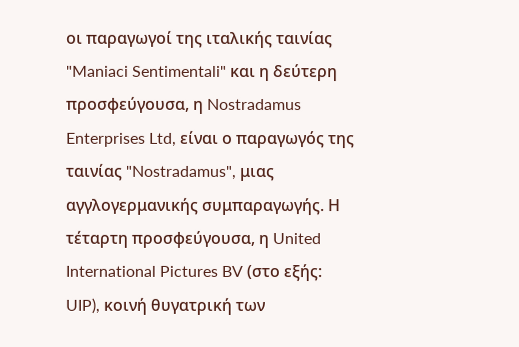οι παραγωγοί της ιταλικής ταινίας "Maniaci Sentimentali" και η δεύτερη προσφεύγουσα, η Nostradamus Enterprises Ltd, είναι ο παραγωγός της ταινίας "Nostradamus", μιας αγγλογερμανικής συμπαραγωγής. Η τέταρτη προσφεύγουσα, η United International Pictures BV (στο εξής: UIP), κοινή θυγατρική των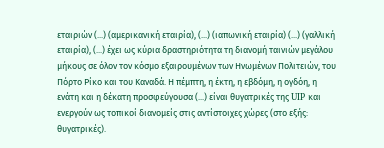εταιριών (...) (αμερικανική εταιρία), (...) (ιαπωνική εταιρία) (...) (γαλλική εταιρία), (...) έχει ως κύρια δραστηριότητα τη διανομή ταινιών μεγάλου μήκους σε όλον τον κόσμο εξαιρουμένων των Ηνωμένων Πολιτειών, του Πόρτο Ρίκο και του Καναδά. Η πέμπτη, η έκτη, η εβδόμη, η ογδόη, η ενάτη και η δέκατη προσφεύγουσα (...) είναι θυγατρικές της UIP και ενεργούν ως τοπικοί διανομείς στις αντίστοιχες χώρες (στο εξής: θυγατρικές).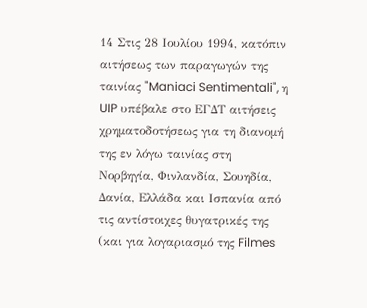14 Στις 28 Ιουλίου 1994, κατόπιν αιτήσεως των παραγωγών της ταινίας "Maniaci Sentimentali", η UIP υπέβαλε στο ΕΓΔΤ αιτήσεις χρηματοδοτήσεως για τη διανομή της εν λόγω ταινίας στη Νορβηγία, Φινλανδία, Σουηδία, Δανία, Ελλάδα και Ισπανία από τις αντίστοιχες θυγατρικές της (και για λογαριασμό της Filmes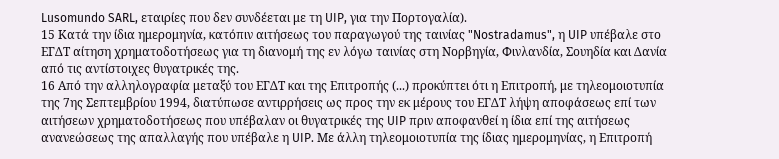Lusomundo SARL, εταιρίες που δεν συνδέεται με τη UIP, για την Πορτογαλία).
15 Κατά την ίδια ημερομηνία, κατόπιν αιτήσεως του παραγωγού της ταινίας "Nostradamus", η UIP υπέβαλε στο ΕΓΔΤ αίτηση χρηματοδοτήσεως για τη διανομή της εν λόγω ταινίας στη Νορβηγία, Φινλανδία, Σουηδία και Δανία από τις αντίστοιχες θυγατρικές της.
16 Από την αλληλογραφία μεταξύ του ΕΓΔΤ και της Επιτροπής (...) προκύπτει ότι η Επιτροπή, με τηλεομοιοτυπία της 7ης Σεπτεμβρίου 1994, διατύπωσε αντιρρήσεις ως προς την εκ μέρους του ΕΓΔΤ λήψη αποφάσεως επί των αιτήσεων χρηματοδοτήσεως που υπέβαλαν οι θυγατρικές της UIP πριν αποφανθεί η ίδια επί της αιτήσεως ανανεώσεως της απαλλαγής που υπέβαλε η UIP. Με άλλη τηλεομοιοτυπία της ίδιας ημερομηνίας, η Επιτροπή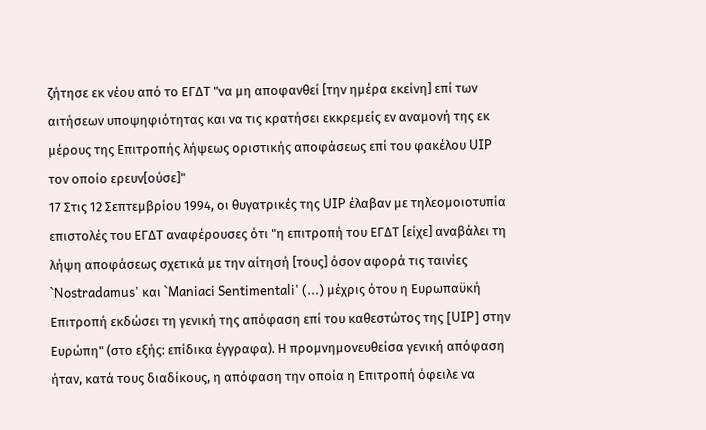ζήτησε εκ νέου από το ΕΓΔΤ "να μη αποφανθεί [την ημέρα εκείνη] επί των αιτήσεων υποψηφιότητας και να τις κρατήσει εκκρεμείς εν αναμονή της εκ μέρους της Επιτροπής λήψεως οριστικής αποφάσεως επί του φακέλου UIP τον οποίο ερευν[ούσε]"
17 Στις 12 Σεπτεμβρίου 1994, οι θυγατρικές της UIP έλαβαν με τηλεομοιοτυπία επιστολές του ΕΓΔΤ αναφέρουσες ότι "η επιτροπή του ΕΓΔΤ [είχε] αναβάλει τη λήψη αποφάσεως σχετικά με την αίτησή [τους] όσον αφορά τις ταινίες `Nostradamus' και `Maniaci Sentimentali' (...) μέχρις ότου η Ευρωπαϋκή Επιτροπή εκδώσει τη γενική της απόφαση επί του καθεστώτος της [UIP] στην Ευρώπη" (στο εξής: επίδικα έγγραφα). Η προμνημονευθείσα γενική απόφαση ήταν, κατά τους διαδίκους, η απόφαση την οποία η Επιτροπή όφειλε να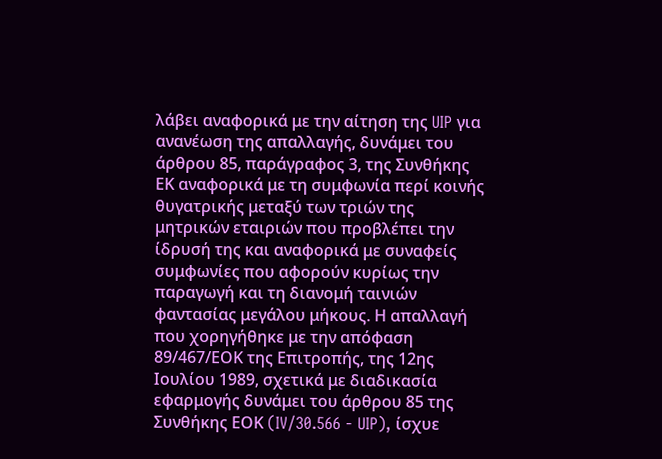λάβει αναφορικά με την αίτηση της UIP για ανανέωση της απαλλαγής, δυνάμει του άρθρου 85, παράγραφος 3, της Συνθήκης ΕΚ αναφορικά με τη συμφωνία περί κοινής θυγατρικής μεταξύ των τριών της μητρικών εταιριών που προβλέπει την ίδρυσή της και αναφορικά με συναφείς συμφωνίες που αφορούν κυρίως την παραγωγή και τη διανομή ταινιών φαντασίας μεγάλου μήκους. Η απαλλαγή που χορηγήθηκε με την απόφαση 89/467/ΕΟΚ της Επιτροπής, της 12ης Ιουλίου 1989, σχετικά με διαδικασία εφαρμογής δυνάμει του άρθρου 85 της Συνθήκης ΕΟΚ (IV/30.566 - UIP), ίσχυε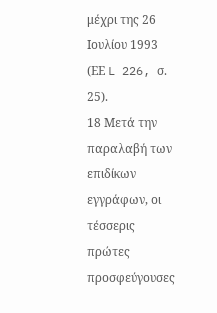μέχρι της 26 Ιουλίου 1993 (ΕΕ L 226, σ. 25).
18 Μετά την παραλαβή των επιδίκων εγγράφων, οι τέσσερις πρώτες προσφεύγουσες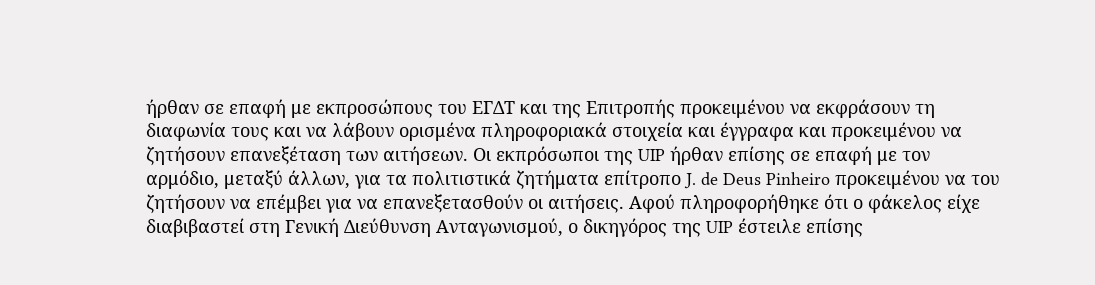ήρθαν σε επαφή με εκπροσώπους του ΕΓΔΤ και της Επιτροπής προκειμένου να εκφράσουν τη διαφωνία τους και να λάβουν ορισμένα πληροφοριακά στοιχεία και έγγραφα και προκειμένου να ζητήσουν επανεξέταση των αιτήσεων. Οι εκπρόσωποι της UIP ήρθαν επίσης σε επαφή με τον αρμόδιο, μεταξύ άλλων, για τα πολιτιστικά ζητήματα επίτροπο J. de Deus Pinheiro προκειμένου να του ζητήσουν να επέμβει για να επανεξετασθούν οι αιτήσεις. Αφού πληροφορήθηκε ότι ο φάκελος είχε διαβιβαστεί στη Γενική Διεύθυνση Ανταγωνισμού, ο δικηγόρος της UIP έστειλε επίσης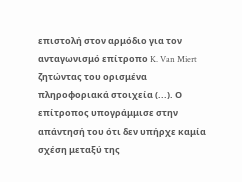επιστολή στον αρμόδιο για τον ανταγωνισμό επίτροπο K. Van Miert ζητώντας του ορισμένα πληροφοριακά στοιχεία (...). Ο επίτροπος υπογράμμισε στην απάντησή του ότι δεν υπήρχε καμία σχέση μεταξύ της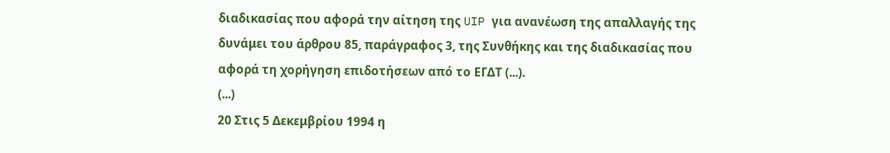διαδικασίας που αφορά την αίτηση της UIP για ανανέωση της απαλλαγής της δυνάμει του άρθρου 85, παράγραφος 3, της Συνθήκης και της διαδικασίας που αφορά τη χορήγηση επιδοτήσεων από το ΕΓΔΤ (...).
(...)
20 Στις 5 Δεκεμβρίου 1994 η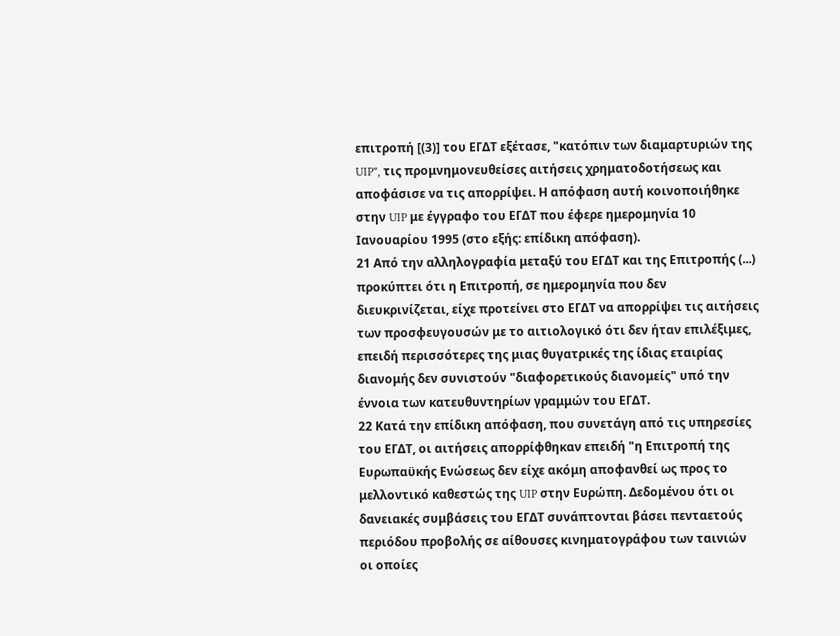επιτροπή [(3)] του ΕΓΔΤ εξέτασε, "κατόπιν των διαμαρτυριών της UIP", τις προμνημονευθείσες αιτήσεις χρηματοδοτήσεως και αποφάσισε να τις απορρίψει. Η απόφαση αυτή κοινοποιήθηκε στην UIP με έγγραφο του ΕΓΔΤ που έφερε ημερομηνία 10 Ιανουαρίου 1995 (στο εξής: επίδικη απόφαση).
21 Από την αλληλογραφία μεταξύ του ΕΓΔΤ και της Επιτροπής (...) προκύπτει ότι η Επιτροπή, σε ημερομηνία που δεν διευκρινίζεται, είχε προτείνει στο ΕΓΔΤ να απορρίψει τις αιτήσεις των προσφευγουσών με το αιτιολογικό ότι δεν ήταν επιλέξιμες, επειδή περισσότερες της μιας θυγατρικές της ίδιας εταιρίας διανομής δεν συνιστούν "διαφορετικούς διανομείς" υπό την έννοια των κατευθυντηρίων γραμμών του ΕΓΔΤ.
22 Κατά την επίδικη απόφαση, που συνετάγη από τις υπηρεσίες του ΕΓΔΤ, οι αιτήσεις απορρίφθηκαν επειδή "η Επιτροπή της Ευρωπαϋκής Ενώσεως δεν είχε ακόμη αποφανθεί ως προς το μελλοντικό καθεστώς της UIP στην Ευρώπη. Δεδομένου ότι οι δανειακές συμβάσεις του ΕΓΔΤ συνάπτονται βάσει πενταετούς περιόδου προβολής σε αίθουσες κινηματογράφου των ταινιών οι οποίες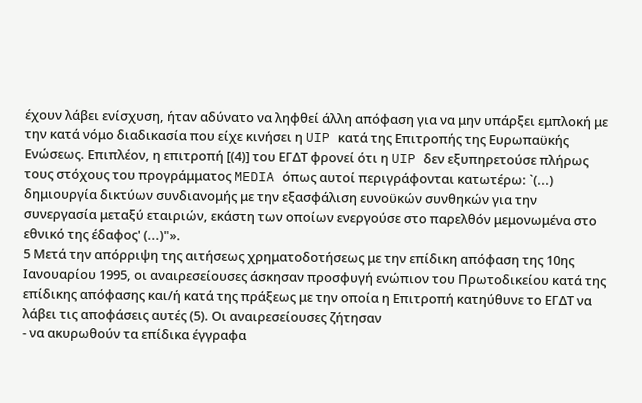έχουν λάβει ενίσχυση, ήταν αδύνατο να ληφθεί άλλη απόφαση για να μην υπάρξει εμπλοκή με την κατά νόμο διαδικασία που είχε κινήσει η UIP κατά της Επιτροπής της Ευρωπαϋκής Ενώσεως. Επιπλέον, η επιτροπή [(4)] του ΕΓΔΤ φρονεί ότι η UIP δεν εξυπηρετούσε πλήρως τους στόχους του προγράμματος MEDIA όπως αυτοί περιγράφονται κατωτέρω: `(...) δημιουργία δικτύων συνδιανομής με την εξασφάλιση ευνοϋκών συνθηκών για την συνεργασία μεταξύ εταιριών, εκάστη των οποίων ενεργούσε στο παρελθόν μεμονωμένα στο εθνικό της έδαφος' (...)"».
5 Μετά την απόρριψη της αιτήσεως χρηματοδοτήσεως με την επίδικη απόφαση της 10ης Ιανουαρίου 1995, οι αναιρεσείουσες άσκησαν προσφυγή ενώπιον του Πρωτοδικείου κατά της επίδικης απόφασης και/ή κατά της πράξεως με την οποία η Επιτροπή κατηύθυνε το ΕΓΔΤ να λάβει τις αποφάσεις αυτές (5). Οι αναιρεσείουσες ζήτησαν
- να ακυρωθούν τα επίδικα έγγραφα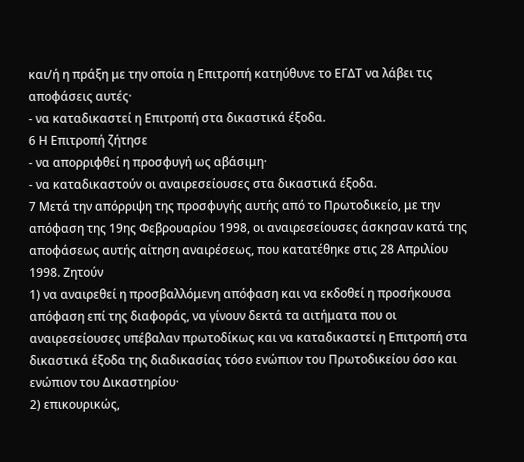και/ή η πράξη με την οποία η Επιτροπή κατηύθυνε το ΕΓΔΤ να λάβει τις αποφάσεις αυτές·
- να καταδικαστεί η Επιτροπή στα δικαστικά έξοδα.
6 Η Επιτροπή ζήτησε
- να απορριφθεί η προσφυγή ως αβάσιμη·
- να καταδικαστούν οι αναιρεσείουσες στα δικαστικά έξοδα.
7 Μετά την απόρριψη της προσφυγής αυτής από το Πρωτοδικείο, με την απόφαση της 19ης Φεβρουαρίου 1998, οι αναιρεσείουσες άσκησαν κατά της αποφάσεως αυτής αίτηση αναιρέσεως, που κατατέθηκε στις 28 Απριλίου 1998. Ζητούν
1) να αναιρεθεί η προσβαλλόμενη απόφαση και να εκδοθεί η προσήκουσα απόφαση επί της διαφοράς, να γίνουν δεκτά τα αιτήματα που οι αναιρεσείουσες υπέβαλαν πρωτοδίκως και να καταδικαστεί η Επιτροπή στα δικαστικά έξοδα της διαδικασίας τόσο ενώπιον του Πρωτοδικείου όσο και ενώπιον του Δικαστηρίου·
2) επικουρικώς,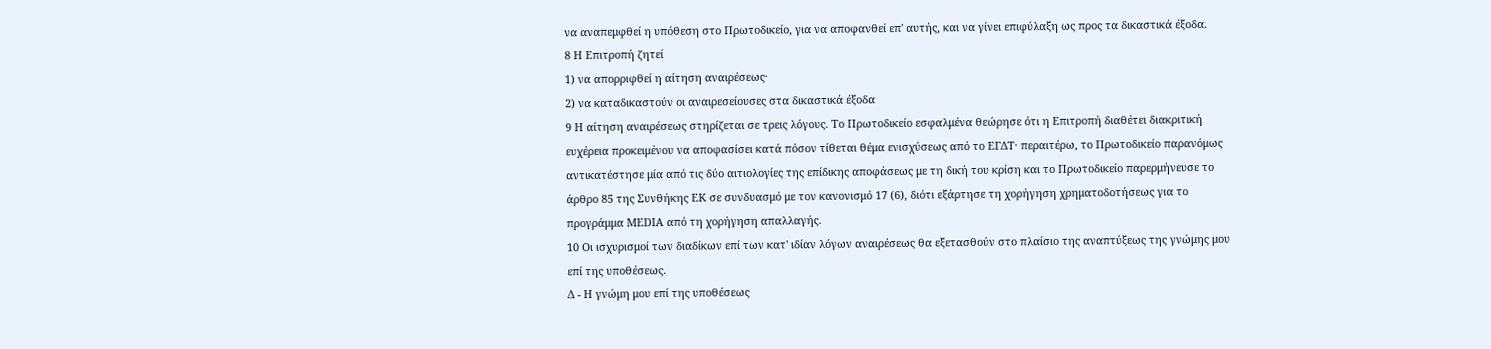να αναπεμφθεί η υπόθεση στο Πρωτοδικείο, για να αποφανθεί επ' αυτής, και να γίνει επιφύλαξη ως προς τα δικαστικά έξοδα.
8 Η Επιτροπή ζητεί
1) να απορριφθεί η αίτηση αναιρέσεως·
2) να καταδικαστούν οι αναιρεσείουσες στα δικαστικά έξοδα
9 Η αίτηση αναιρέσεως στηρίζεται σε τρεις λόγους. Το Πρωτοδικείο εσφαλμένα θεώρησε ότι η Επιτροπή διαθέτει διακριτική ευχέρεια προκειμένου να αποφασίσει κατά πόσον τίθεται θέμα ενισχύσεως από το ΕΓΔΤ· περαιτέρω, το Πρωτοδικείο παρανόμως αντικατέστησε μία από τις δύο αιτιολογίες της επίδικης αποφάσεως με τη δική του κρίση και το Πρωτοδικείο παρερμήνευσε το άρθρο 85 της Συνθήκης EΚ σε συνδυασμό με τον κανονισμό 17 (6), διότι εξάρτησε τη χορήγηση χρηματοδοτήσεως για το προγράμμα MEDIA από τη χορήγηση απαλλαγής.
10 Οι ισχυρισμοί των διαδίκων επί των κατ' ιδίαν λόγων αναιρέσεως θα εξετασθούν στο πλαίσιο της αναπτύξεως της γνώμης μου επί της υποθέσεως.
Δ - Η γνώμη μου επί της υποθέσεως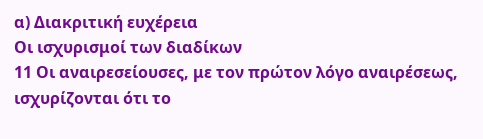α) Διακριτική ευχέρεια
Οι ισχυρισμοί των διαδίκων
11 Οι αναιρεσείουσες, με τον πρώτον λόγο αναιρέσεως, ισχυρίζονται ότι το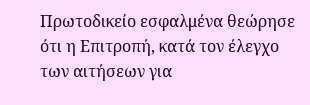Πρωτοδικείο εσφαλμένα θεώρησε ότι η Επιτροπή, κατά τον έλεγχο των αιτήσεων για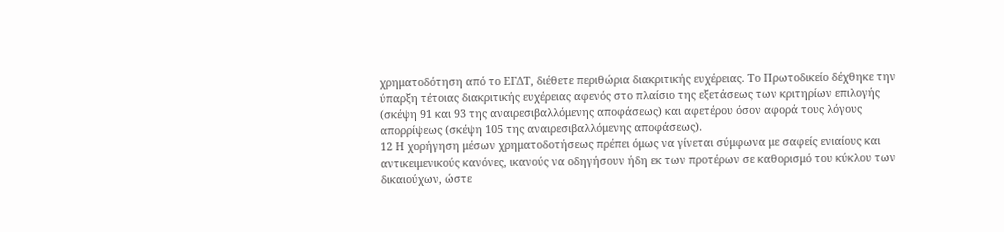χρηματοδότηση από το ΕΓΔΤ, διέθετε περιθώρια διακριτικής ευχέρειας. Το Πρωτοδικείο δέχθηκε την ύπαρξη τέτοιας διακριτικής ευχέρειας αφενός στο πλαίσιο της εξετάσεως των κριτηρίων επιλογής (σκέψη 91 και 93 της αναιρεσιβαλλόμενης αποφάσεως) και αφετέρου όσον αφορά τους λόγους απορρίψεως (σκέψη 105 της αναιρεσιβαλλόμενης αποφάσεως).
12 Η χορήγηση μέσων χρηματοδοτήσεως πρέπει όμως να γίνεται σύμφωνα με σαφείς ενιαίους και αντικειμενικούς κανόνες, ικανούς να οδηγήσουν ήδη εκ των προτέρων σε καθορισμό του κύκλου των δικαιούχων, ώστε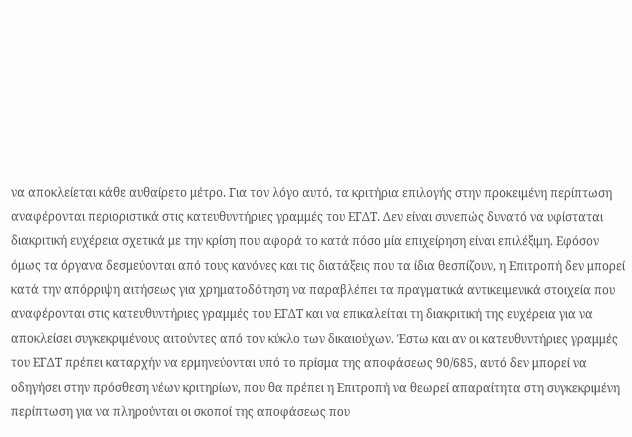να αποκλείεται κάθε αυθαίρετο μέτρο. Για τον λόγο αυτό, τα κριτήρια επιλογής στην προκειμένη περίπτωση αναφέρονται περιοριστικά στις κατευθυντήριες γραμμές του ΕΓΔΤ. Δεν είναι συνεπώς δυνατό να υφίσταται διακριτική ευχέρεια σχετικά με την κρίση που αφορά το κατά πόσο μία επιχείρηση είναι επιλέξιμη. Εφόσον όμως τα όργανα δεσμεύονται από τους κανόνες και τις διατάξεις που τα ίδια θεσπίζουν, η Επιτροπή δεν μπορεί κατά την απόρριψη αιτήσεως για χρηματοδότηση να παραβλέπει τα πραγματικά αντικειμενικά στοιχεία που αναφέρονται στις κατευθυντήριες γραμμές του ΕΓΔΤ και να επικαλείται τη διακριτική της ευχέρεια για να αποκλείσει συγκεκριμένους αιτούντες από τον κύκλο των δικαιούχων. Έστω και αν οι κατευθυντήριες γραμμές του ΕΓΔΤ πρέπει καταρχήν να ερμηνεύονται υπό το πρίσμα της αποφάσεως 90/685, αυτό δεν μπορεί να οδηγήσει στην πρόσθεση νέων κριτηρίων, που θα πρέπει η Επιτροπή να θεωρεί απαραίτητα στη συγκεκριμένη περίπτωση για να πληρούνται οι σκοποί της αποφάσεως που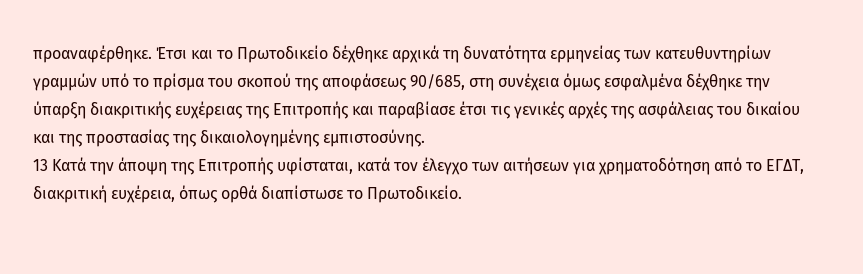προαναφέρθηκε. Έτσι και το Πρωτοδικείο δέχθηκε αρχικά τη δυνατότητα ερμηνείας των κατευθυντηρίων γραμμών υπό το πρίσμα του σκοπού της αποφάσεως 90/685, στη συνέχεια όμως εσφαλμένα δέχθηκε την ύπαρξη διακριτικής ευχέρειας της Επιτροπής και παραβίασε έτσι τις γενικές αρχές της ασφάλειας του δικαίου και της προστασίας της δικαιολογημένης εμπιστοσύνης.
13 Κατά την άποψη της Επιτροπής υφίσταται, κατά τον έλεγχο των αιτήσεων για χρηματοδότηση από το ΕΓΔΤ, διακριτική ευχέρεια, όπως ορθά διαπίστωσε το Πρωτοδικείο.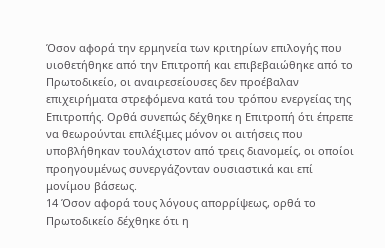Όσον αφορά την ερμηνεία των κριτηρίων επιλογής που υιοθετήθηκε από την Επιτροπή και επιβεβαιώθηκε από το Πρωτοδικείο, οι αναιρεσείουσες δεν προέβαλαν επιχειρήματα στρεφόμενα κατά του τρόπου ενεργείας της Επιτροπής. Ορθά συνεπώς δέχθηκε η Επιτροπή ότι έπρεπε να θεωρούνται επιλέξιμες μόνον οι αιτήσεις που υποβλήθηκαν τουλάχιστον από τρεις διανομείς, οι οποίοι προηγουμένως συνεργάζονταν ουσιαστικά και επί μονίμου βάσεως.
14 Όσον αφορά τους λόγους απορρίψεως, ορθά το Πρωτοδικείο δέχθηκε ότι η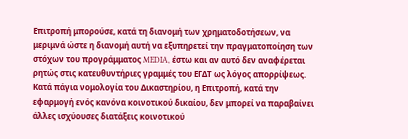Επιτροπή μπορούσε, κατά τη διανομή των χρηματοδοτήσεων, να μεριμνά ώστε η διανομή αυτή να εξυπηρετεί την πραγματοποίηση των στόχων του προγράμματος MEDIA, έστω και αν αυτό δεν αναφέρεται ρητώς στις κατευθυντήριες γραμμές του ΕΓΔΤ ως λόγος απορρίψεως. Κατά πάγια νομολογία του Δικαστηρίου, η Επιτροπή, κατά την εφαρμογή ενός κανόνα κοινοτικού δικαίου, δεν μπορεί να παραβαίνει άλλες ισχύουσες διατάξεις κοινοτικού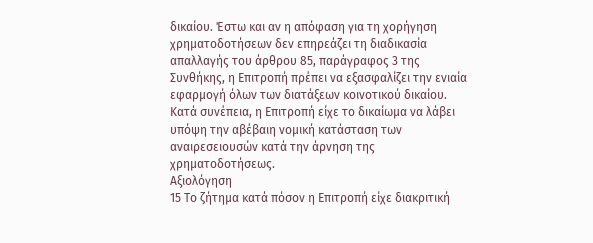δικαίου. Έστω και αν η απόφαση για τη χορήγηση χρηματοδοτήσεων δεν επηρεάζει τη διαδικασία απαλλαγής του άρθρου 85, παράγραφος 3 της Συνθήκης, η Επιτροπή πρέπει να εξασφαλίζει την ενιαία εφαρμογή όλων των διατάξεων κοινοτικού δικαίου. Κατά συνέπεια, η Επιτροπή είχε το δικαίωμα να λάβει υπόψη την αβέβαιη νομική κατάσταση των αναιρεσειουσών κατά την άρνηση της χρηματοδοτήσεως.
Αξιολόγηση
15 Το ζήτημα κατά πόσον η Επιτροπή είχε διακριτική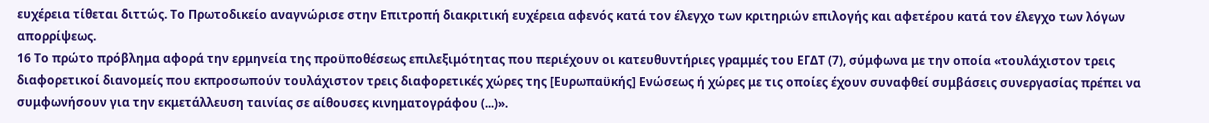ευχέρεια τίθεται διττώς. Το Πρωτοδικείο αναγνώρισε στην Επιτροπή διακριτική ευχέρεια αφενός κατά τον έλεγχο των κριτηριών επιλογής και αφετέρου κατά τον έλεγχο των λόγων απορρίψεως.
16 Το πρώτο πρόβλημα αφορά την ερμηνεία της προϋποθέσεως επιλεξιμότητας που περιέχουν οι κατευθυντήριες γραμμές του ΕΓΔΤ (7), σύμφωνα με την οποία «τουλάχιστον τρεις διαφορετικοί διανομείς που εκπροσωπούν τουλάχιστον τρεις διαφορετικές χώρες της [Ευρωπαϋκής] Ενώσεως ή χώρες με τις οποίες έχουν συναφθεί συμβάσεις συνεργασίας πρέπει να συμφωνήσουν για την εκμετάλλευση ταινίας σε αίθουσες κινηματογράφου (...)».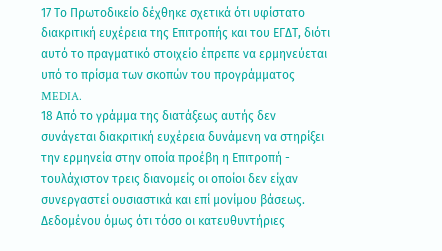17 Το Πρωτοδικείο δέχθηκε σχετικά ότι υφίστατο διακριτική ευχέρεια της Επιτροπής και του ΕΓΔΤ, διότι αυτό το πραγματικό στοιχείο έπρεπε να ερμηνεύεται υπό το πρίσμα των σκοπών του προγράμματος MEDIA.
18 Από το γράμμα της διατάξεως αυτής δεν συνάγεται διακριτική ευχέρεια δυνάμενη να στηρίξει την ερμηνεία στην οποία προέβη η Επιτροπή - τουλάχιστον τρεις διανομείς οι οποίοι δεν είχαν συνεργαστεί ουσιαστικά και επί μονίμου βάσεως. Δεδομένου όμως ότι τόσο οι κατευθυντήριες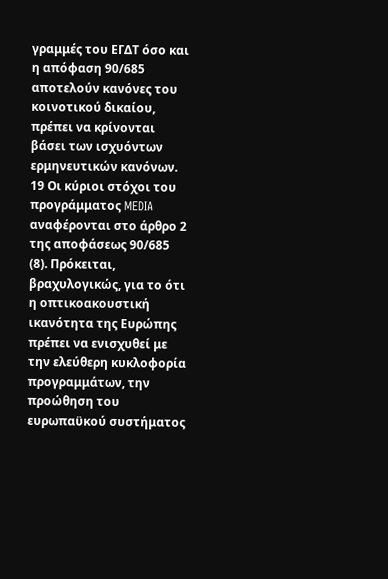γραμμές του ΕΓΔΤ όσο και η απόφαση 90/685 αποτελούν κανόνες του κοινοτικού δικαίου, πρέπει να κρίνονται βάσει των ισχυόντων ερμηνευτικών κανόνων.
19 Οι κύριοι στόχοι του προγράμματος MEDIA αναφέρονται στο άρθρο 2 της αποφάσεως 90/685 (8). Πρόκειται, βραχυλογικώς, για το ότι η οπτικοακουστική ικανότητα της Ευρώπης πρέπει να ενισχυθεί με την ελεύθερη κυκλοφορία προγραμμάτων, την προώθηση του ευρωπαϋκού συστήματος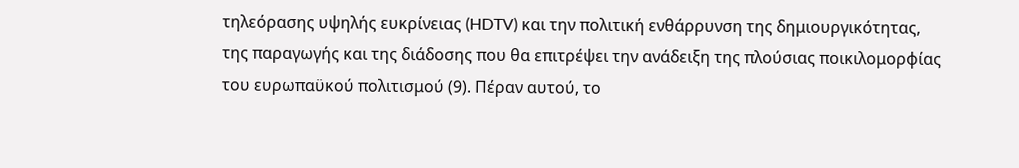τηλεόρασης υψηλής ευκρίνειας (HDTV) και την πολιτική ενθάρρυνση της δημιουργικότητας, της παραγωγής και της διάδοσης που θα επιτρέψει την ανάδειξη της πλούσιας ποικιλομορφίας του ευρωπαϋκού πολιτισμού (9). Πέραν αυτού, το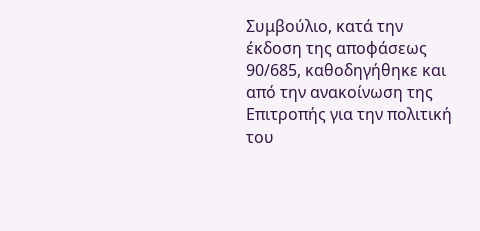Συμβούλιο, κατά την έκδοση της αποφάσεως 90/685, καθοδηγήθηκε και από την ανακοίνωση της Επιτροπής για την πολιτική του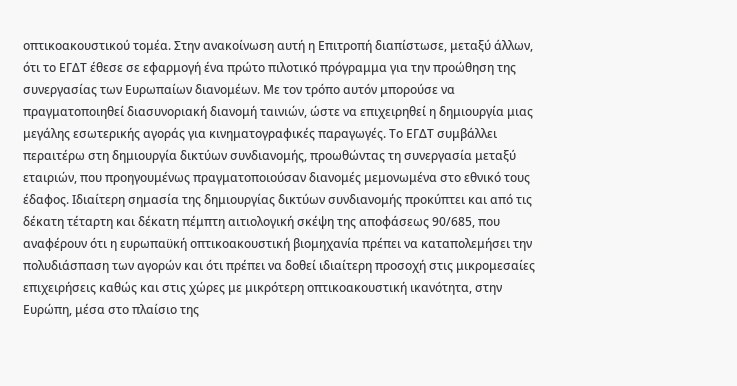οπτικοακουστικού τομέα. Στην ανακοίνωση αυτή η Επιτροπή διαπίστωσε, μεταξύ άλλων, ότι το ΕΓΔΤ έθεσε σε εφαρμογή ένα πρώτο πιλοτικό πρόγραμμα για την προώθηση της συνεργασίας των Ευρωπαίων διανομέων. Με τον τρόπο αυτόν μπορούσε να πραγματοποιηθεί διασυνοριακή διανομή ταινιών, ώστε να επιχειρηθεί η δημιουργία μιας μεγάλης εσωτερικής αγοράς για κινηματογραφικές παραγωγές. Το ΕΓΔΤ συμβάλλει περαιτέρω στη δημιουργία δικτύων συνδιανομής, προωθώντας τη συνεργασία μεταξύ εταιριών, που προηγουμένως πραγματοποιούσαν διανομές μεμονωμένα στο εθνικό τους έδαφος. Ιδιαίτερη σημασία της δημιουργίας δικτύων συνδιανομής προκύπτει και από τις δέκατη τέταρτη και δέκατη πέμπτη αιτιολογική σκέψη της αποφάσεως 90/685, που αναφέρουν ότι η ευρωπαϋκή οπτικοακουστική βιομηχανία πρέπει να καταπολεμήσει την πολυδιάσπαση των αγορών και ότι πρέπει να δοθεί ιδιαίτερη προσοχή στις μικρομεσαίες επιχειρήσεις καθώς και στις χώρες με μικρότερη οπτικοακουστική ικανότητα, στην Ευρώπη, μέσα στο πλαίσιο της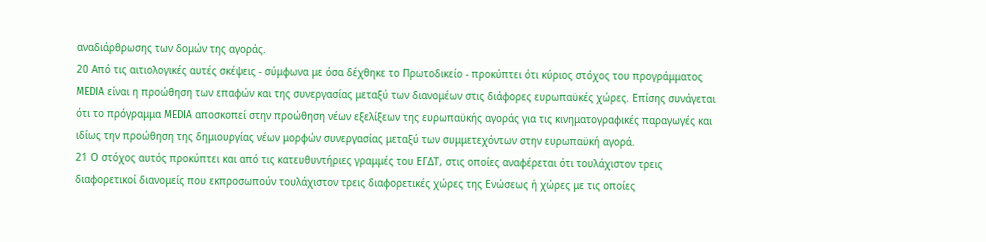αναδιάρθρωσης των δομών της αγοράς.
20 Από τις αιτιολογικές αυτές σκέψεις - σύμφωνα με όσα δέχθηκε το Πρωτοδικείο - προκύπτει ότι κύριος στόχος του προγράμματος MEDIA είναι η προώθηση των επαφών και της συνεργασίας μεταξύ των διανομέων στις διάφορες ευρωπαϋκές χώρες. Επίσης συνάγεται ότι το πρόγραμμα MEDIA αποσκοπεί στην προώθηση νέων εξελίξεων της ευρωπαϋκής αγοράς για τις κινηματογραφικές παραγωγές και ιδίως την προώθηση της δημιουργίας νέων μορφών συνεργασίας μεταξύ των συμμετεχόντων στην ευρωπαϋκή αγορά.
21 Ο στόχος αυτός προκύπτει και από τις κατευθυντήριες γραμμές του ΕΓΔΤ, στις οποίες αναφέρεται ότι τουλάχιστον τρεις διαφορετικοί διανομείς που εκπροσωπούν τουλάχιστον τρεις διαφορετικές χώρες της Ενώσεως ή χώρες με τις οποίες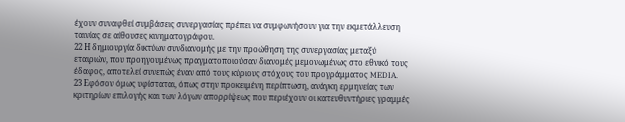έχουν συναφθεί συμβάσεις συνεργασίας πρέπει να συμφωνήσουν για την εκμετάλλευση ταινίας σε αίθουσες κινηματογράφου.
22 Η δημιουργία δικτύων συνδιανομής με την προώθηση της συνεργασίας μεταξύ εταιριών, που προηγουμένως πραγματοποιούσαν διανομές μεμονωμένως στο εθνικό τους έδαφος, αποτελεί συνεπώς έναν από τους κύριους στόχους του προγράμματος MEDIA.
23 Εφόσον όμως υφίσταται, όπως στην προκειμένη περίπτωση, ανάγκη ερμηνείας των κριτηρίων επιλογής και των λόγων απορρίψεως που περιέχουν οι κατευθυντήριες γραμμές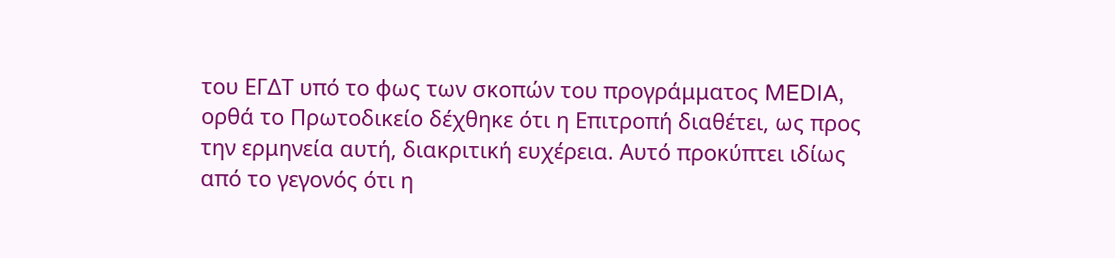του ΕΓΔΤ υπό το φως των σκοπών του προγράμματος MEDIA, ορθά το Πρωτοδικείο δέχθηκε ότι η Επιτροπή διαθέτει, ως προς την ερμηνεία αυτή, διακριτική ευχέρεια. Αυτό προκύπτει ιδίως από το γεγονός ότι η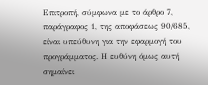Επιτροπή, σύμφωνα με το άρθρο 7, παράγραφος 1, της αποφάσεως 90/685, είναι υπεύθυνη για την εφαρμογή του προγράμματος. Η ευθύνη όμως αυτή σημαίνει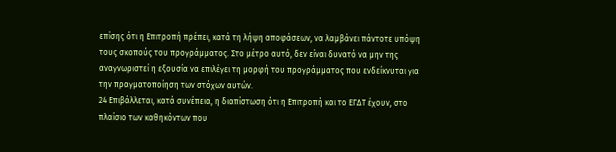επίσης ότι η Επιτροπή πρέπει, κατά τη λήψη αποφάσεων, να λαμβάνει πάντοτε υπόψη τους σκοπούς του προγράμματος. Στο μέτρο αυτό, δεν είναι δυνατό να μην της αναγνωριστεί η εξουσία να επιλέγει τη μορφή του προγράμματος που ενδείκνυται για την πραγματοποίηση των στόχων αυτών.
24 Επιβάλλεται, κατά συνέπεια, η διαπίστωση ότι η Επιτροπή και το ΕΓΔΤ έχουν, στο πλαίσιο των καθηκόντων που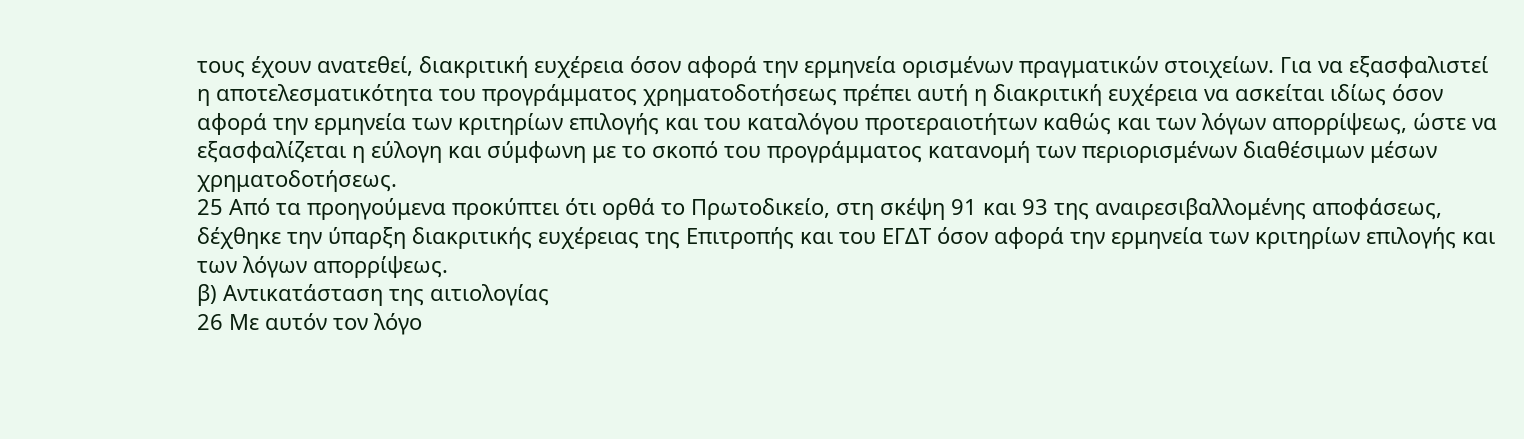τους έχουν ανατεθεί, διακριτική ευχέρεια όσον αφορά την ερμηνεία ορισμένων πραγματικών στοιχείων. Για να εξασφαλιστεί η αποτελεσματικότητα του προγράμματος χρηματοδοτήσεως πρέπει αυτή η διακριτική ευχέρεια να ασκείται ιδίως όσον αφορά την ερμηνεία των κριτηρίων επιλογής και του καταλόγου προτεραιοτήτων καθώς και των λόγων απορρίψεως, ώστε να εξασφαλίζεται η εύλογη και σύμφωνη με το σκοπό του προγράμματος κατανομή των περιορισμένων διαθέσιμων μέσων χρηματοδοτήσεως.
25 Από τα προηγούμενα προκύπτει ότι ορθά το Πρωτοδικείο, στη σκέψη 91 και 93 της αναιρεσιβαλλομένης αποφάσεως, δέχθηκε την ύπαρξη διακριτικής ευχέρειας της Επιτροπής και του ΕΓΔΤ όσον αφορά την ερμηνεία των κριτηρίων επιλογής και των λόγων απορρίψεως.
β) Αντικατάσταση της αιτιολογίας
26 Με αυτόν τον λόγο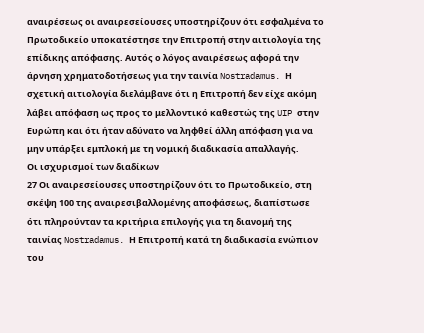αναιρέσεως οι αναιρεσείουσες υποστηρίζουν ότι εσφαλμένα το Πρωτοδικείο υποκατέστησε την Επιτροπή στην αιτιολογία της επίδικης απόφασης. Αυτός ο λόγος αναιρέσεως αφορά την άρνηση χρηματοδοτήσεως για την ταινία Nostradamus. Η σχετική αιτιολογία διελάμβανε ότι η Επιτροπή δεν είχε ακόμη λάβει απόφαση ως προς το μελλοντικό καθεστώς της UIP στην Ευρώπη και ότι ήταν αδύνατο να ληφθεί άλλη απόφαση για να μην υπάρξει εμπλοκή με τη νομική διαδικασία απαλλαγής.
Οι ισχυρισμοί των διαδίκων
27 Οι αναιρεσείουσες υποστηρίζουν ότι το Πρωτοδικείο, στη σκέψη 100 της αναιρεσιβαλλομένης αποφάσεως, διαπίστωσε ότι πληρούνταν τα κριτήρια επιλογής για τη διανομή της ταινίας Nostradamus. Η Επιτροπή κατά τη διαδικασία ενώπιον του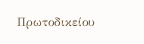Πρωτοδικείου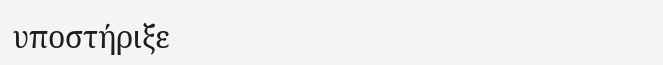υποστήριξε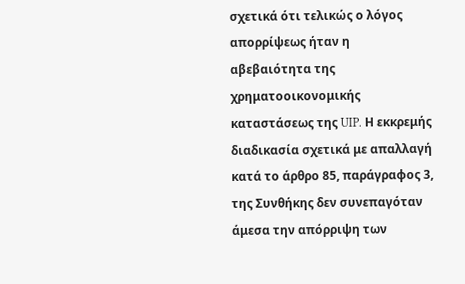σχετικά ότι τελικώς ο λόγος απορρίψεως ήταν η αβεβαιότητα της χρηματοοικονομικής καταστάσεως της UIP. Η εκκρεμής διαδικασία σχετικά με απαλλαγή κατά το άρθρο 85, παράγραφος 3, της Συνθήκης δεν συνεπαγόταν άμεσα την απόρριψη των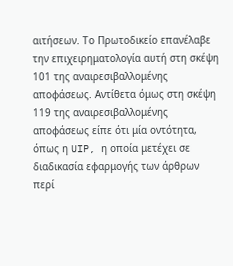αιτήσεων. Το Πρωτοδικείο επανέλαβε την επιχειρηματολογία αυτή στη σκέψη 101 της αναιρεσιβαλλομένης αποφάσεως. Αντίθετα όμως στη σκέψη 119 της αναιρεσιβαλλομένης αποφάσεως είπε ότι μία οντότητα, όπως η UIP, η οποία μετέχει σε διαδικασία εφαρμογής των άρθρων περί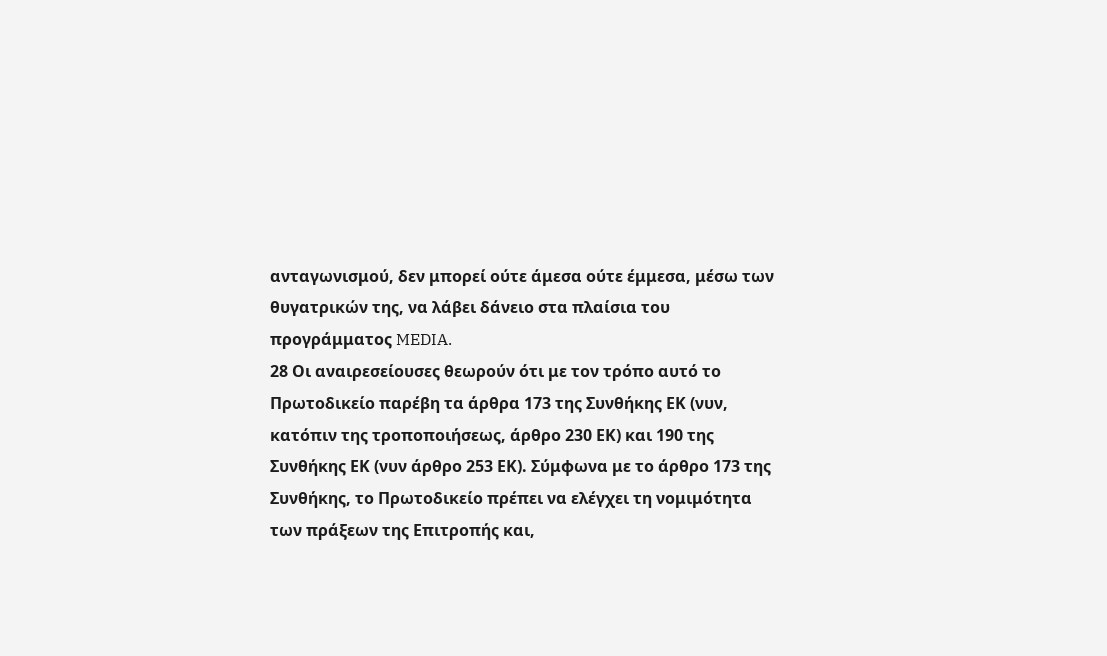ανταγωνισμού, δεν μπορεί ούτε άμεσα ούτε έμμεσα, μέσω των θυγατρικών της, να λάβει δάνειο στα πλαίσια του προγράμματος MEDIA.
28 Οι αναιρεσείουσες θεωρούν ότι με τον τρόπο αυτό το Πρωτοδικείο παρέβη τα άρθρα 173 της Συνθήκης ΕΚ (νυν, κατόπιν της τροποποιήσεως, άρθρο 230 EΚ) και 190 της Συνθήκης EΚ (νυν άρθρο 253 ΕΚ). Σύμφωνα με το άρθρο 173 της Συνθήκης, το Πρωτοδικείο πρέπει να ελέγχει τη νομιμότητα των πράξεων της Επιτροπής και,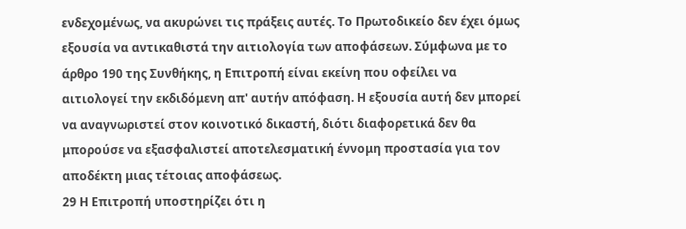ενδεχομένως, να ακυρώνει τις πράξεις αυτές. Το Πρωτοδικείο δεν έχει όμως εξουσία να αντικαθιστά την αιτιολογία των αποφάσεων. Σύμφωνα με το άρθρο 190 της Συνθήκης, η Επιτροπή είναι εκείνη που οφείλει να αιτιολογεί την εκδιδόμενη απ' αυτήν απόφαση. Η εξουσία αυτή δεν μπορεί να αναγνωριστεί στον κοινοτικό δικαστή, διότι διαφορετικά δεν θα μπορούσε να εξασφαλιστεί αποτελεσματική έννομη προστασία για τον αποδέκτη μιας τέτοιας αποφάσεως.
29 Η Επιτροπή υποστηρίζει ότι η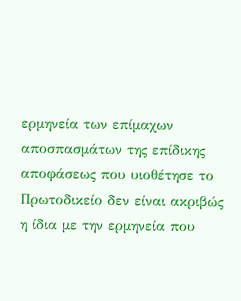ερμηνεία των επίμαχων αποσπασμάτων της επίδικης αποφάσεως που υιοθέτησε το Πρωτοδικείο δεν είναι ακριβώς η ίδια με την ερμηνεία που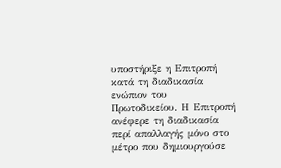υποστήριξε η Επιτροπή κατά τη διαδικασία ενώπιον του Πρωτοδικείου. Η Επιτροπή ανέφερε τη διαδικασία περί απαλλαγής μόνο στο μέτρο που δημιουργούσε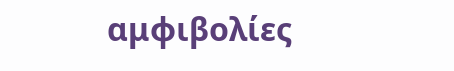αμφιβολίες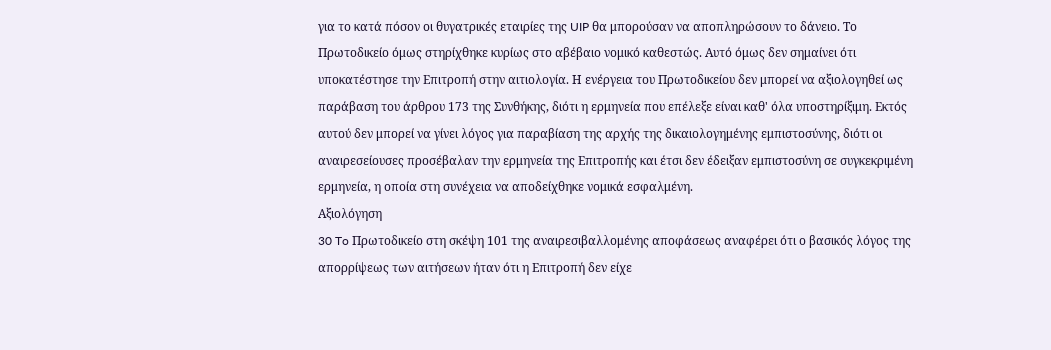για το κατά πόσον οι θυγατρικές εταιρίες της UIP θα μπορούσαν να αποπληρώσουν το δάνειο. Το Πρωτοδικείο όμως στηρίχθηκε κυρίως στο αβέβαιο νομικό καθεστώς. Αυτό όμως δεν σημαίνει ότι υποκατέστησε την Επιτροπή στην αιτιολογία. Η ενέργεια του Πρωτοδικείου δεν μπορεί να αξιολογηθεί ως παράβαση του άρθρου 173 της Συνθήκης, διότι η ερμηνεία που επέλεξε είναι καθ' όλα υποστηρίξιμη. Εκτός αυτού δεν μπορεί να γίνει λόγος για παραβίαση της αρχής της δικαιολογημένης εμπιστοσύνης, διότι οι αναιρεσείουσες προσέβαλαν την ερμηνεία της Επιτροπής και έτσι δεν έδειξαν εμπιστοσύνη σε συγκεκριμένη ερμηνεία, η οποία στη συνέχεια να αποδείχθηκε νομικά εσφαλμένη.
Αξιολόγηση
30 To Πρωτοδικείο στη σκέψη 101 της αναιρεσιβαλλομένης αποφάσεως αναφέρει ότι ο βασικός λόγος της απορρίψεως των αιτήσεων ήταν ότι η Επιτροπή δεν είχε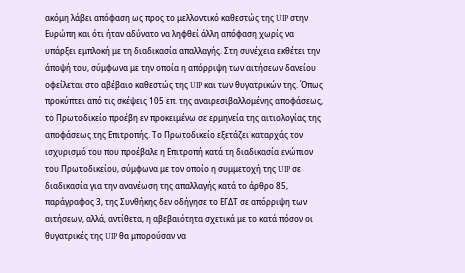ακόμη λάβει απόφαση ως προς το μελλοντικό καθεστώς της UIP στην Ευρώπη και ότι ήταν αδύνατο να ληφθεί άλλη απόφαση χωρίς να υπάρξει εμπλοκή με τη διαδικασία απαλλαγής. Στη συνέχεια εκθέτει την άποψή του, σύμφωνα με την οποία η απόρριψη των αιτήσεων δανείου οφείλεται στο αβέβαιο καθεστώς της UIP και των θυγατρικών της. Όπως προκύπτει από τις σκέψεις 105 επ. της αναιρεσιβαλλομένης αποφάσεως, το Πρωτοδικείο προέβη εν προκειμένω σε ερμηνεία της αιτιολογίας της αποφάσεως της Επιτροπής. Το Πρωτοδικείο εξετάζει καταρχάς τον ισχυρισμό του που προέβαλε η Επιτροπή κατά τη διαδικασία ενώπιον του Πρωτοδικείου, σύμφωνα με τον οποίο η συμμετοχή της UIP σε διαδικασία για την ανανέωση της απαλλαγής κατά το άρθρο 85, παράγραφος 3, της Συνθήκης δεν οδήγησε το ΕΓΔΤ σε απόρριψη των αιτήσεων, αλλά, αντίθετα, η αβεβαιότητα σχετικά με το κατά πόσον οι θυγατρικές της UIP θα μπορούσαν να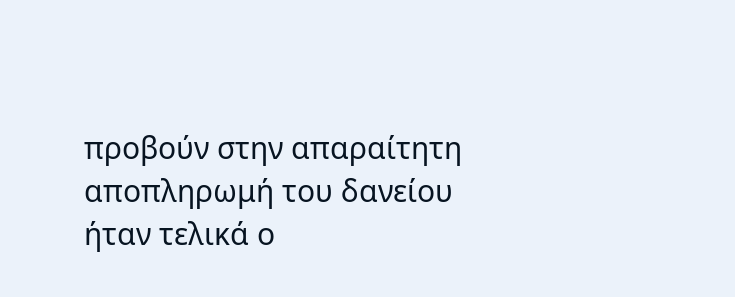προβούν στην απαραίτητη αποπληρωμή του δανείου ήταν τελικά ο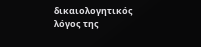δικαιολογητικός λόγος της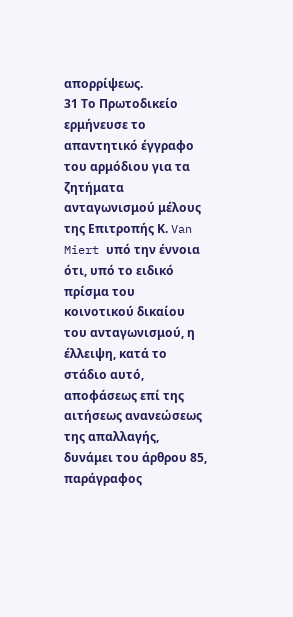απορρίψεως.
31 Το Πρωτοδικείο ερμήνευσε το απαντητικό έγγραφο του αρμόδιου για τα ζητήματα ανταγωνισμού μέλους της Επιτροπής Κ. Van Miert υπό την έννοια ότι, υπό το ειδικό πρίσμα του κοινοτικού δικαίου του ανταγωνισμού, η έλλειψη, κατά το στάδιο αυτό, αποφάσεως επί της αιτήσεως ανανεώσεως της απαλλαγής, δυνάμει του άρθρου 85, παράγραφος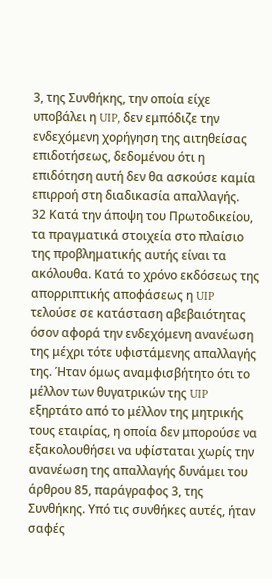3, της Συνθήκης, την οποία είχε υποβάλει η UIP, δεν εμπόδιζε την ενδεχόμενη χορήγηση της αιτηθείσας επιδοτήσεως, δεδομένου ότι η επιδότηση αυτή δεν θα ασκούσε καμία επιρροή στη διαδικασία απαλλαγής.
32 Κατά την άποψη του Πρωτοδικείου, τα πραγματικά στοιχεία στο πλαίσιο της προβληματικής αυτής είναι τα ακόλουθα. Κατά το χρόνο εκδόσεως της απορριπτικής αποφάσεως η UIP τελούσε σε κατάσταση αβεβαιότητας όσον αφορά την ενδεχόμενη ανανέωση της μέχρι τότε υφιστάμενης απαλλαγής της. Ήταν όμως αναμφισβήτητο ότι το μέλλον των θυγατρικών της UIP εξηρτάτο από το μέλλον της μητρικής τους εταιρίας, η οποία δεν μπορούσε να εξακολουθήσει να υφίσταται χωρίς την ανανέωση της απαλλαγής δυνάμει του άρθρου 85, παράγραφος 3, της Συνθήκης. Υπό τις συνθήκες αυτές, ήταν σαφές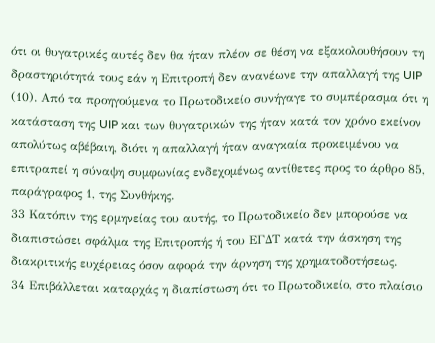ότι οι θυγατρικές αυτές δεν θα ήταν πλέον σε θέση να εξακολουθήσουν τη δραστηριότητά τους εάν η Επιτροπή δεν ανανέωνε την απαλλαγή της UIP (10). Από τα προηγούμενα το Πρωτοδικείο συνήγαγε το συμπέρασμα ότι η κατάσταση της UIP και των θυγατρικών της ήταν κατά τον χρόνο εκείνον απολύτως αβέβαιη, διότι η απαλλαγή ήταν αναγκαία προκειμένου να επιτραπεί η σύναψη συμφωνίας ενδεχομένως αντίθετες προς το άρθρο 85, παράγραφος 1, της Συνθήκης.
33 Κατόπιν της ερμηνείας του αυτής, το Πρωτοδικείο δεν μπορούσε να διαπιστώσει σφάλμα της Επιτροπής ή του ΕΓΔΤ κατά την άσκηση της διακριτικής ευχέρειας όσον αφορά την άρνηση της χρηματοδοτήσεως.
34 Επιβάλλεται καταρχάς η διαπίστωση ότι το Πρωτοδικείο, στο πλαίσιο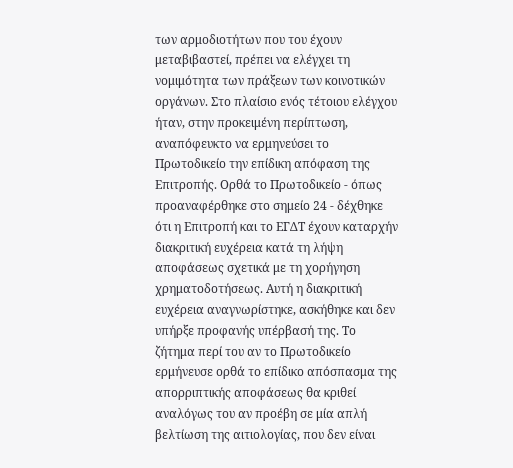των αρμοδιοτήτων που του έχουν μεταβιβαστεί, πρέπει να ελέγχει τη νομιμότητα των πράξεων των κοινοτικών οργάνων. Στο πλαίσιο ενός τέτοιου ελέγχου ήταν, στην προκειμένη περίπτωση, αναπόφευκτο να ερμηνεύσει το Πρωτοδικείο την επίδικη απόφαση της Επιτροπής. Ορθά το Πρωτοδικείο - όπως προαναφέρθηκε στο σημείο 24 - δέχθηκε ότι η Επιτροπή και το ΕΓΔΤ έχουν καταρχήν διακριτική ευχέρεια κατά τη λήψη αποφάσεως σχετικά με τη χορήγηση χρηματοδοτήσεως. Αυτή η διακριτική ευχέρεια αναγνωρίστηκε, ασκήθηκε και δεν υπήρξε προφανής υπέρβασή της. Το ζήτημα περί του αν το Πρωτοδικείο ερμήνευσε ορθά το επίδικο απόσπασμα της απορριπτικής αποφάσεως θα κριθεί αναλόγως του αν προέβη σε μία απλή βελτίωση της αιτιολογίας, που δεν είναι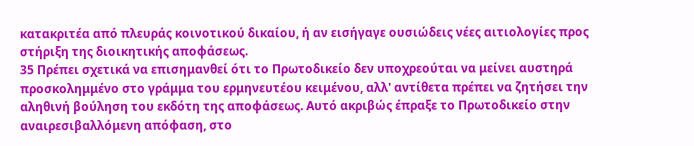κατακριτέα από πλευράς κοινοτικού δικαίου, ή αν εισήγαγε ουσιώδεις νέες αιτιολογίες προς στήριξη της διοικητικής αποφάσεως.
35 Πρέπει σχετικά να επισημανθεί ότι το Πρωτοδικείο δεν υποχρεούται να μείνει αυστηρά προσκολημμένο στο γράμμα του ερμηνευτέου κειμένου, αλλ' αντίθετα πρέπει να ζητήσει την αληθινή βούληση του εκδότη της αποφάσεως. Αυτό ακριβώς έπραξε το Πρωτοδικείο στην αναιρεσιβαλλόμενη απόφαση, στο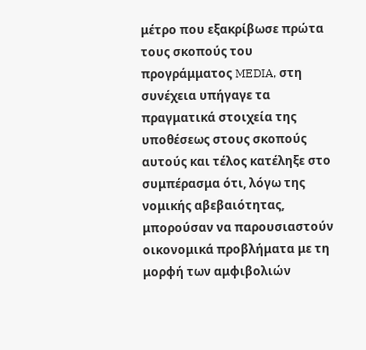μέτρο που εξακρίβωσε πρώτα τους σκοπούς του προγράμματος MEDIA, στη συνέχεια υπήγαγε τα πραγματικά στοιχεία της υποθέσεως στους σκοπούς αυτούς και τέλος κατέληξε στο συμπέρασμα ότι, λόγω της νομικής αβεβαιότητας, μπορούσαν να παρουσιαστούν οικονομικά προβλήματα με τη μορφή των αμφιβολιών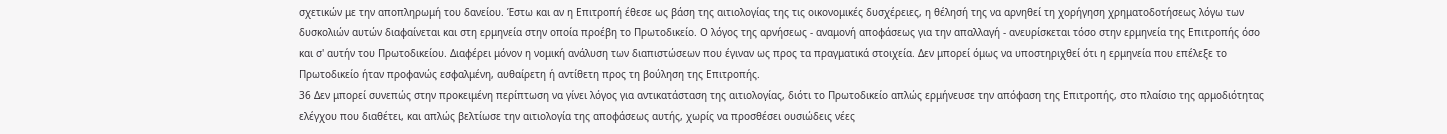σχετικών με την αποπληρωμή του δανείου. Έστω και αν η Επιτροπή έθεσε ως βάση της αιτιολογίας της τις οικονομικές δυσχέρειες, η θέλησή της να αρνηθεί τη χορήγηση χρηματοδοτήσεως λόγω των δυσκολιών αυτών διαφαίνεται και στη ερμηνεία στην οποία προέβη το Πρωτοδικείο. Ο λόγος της αρνήσεως - αναμονή αποφάσεως για την απαλλαγή - ανευρίσκεται τόσο στην ερμηνεία της Επιτροπής όσο και σ' αυτήν του Πρωτοδικείου. Διαφέρει μόνον η νομική ανάλυση των διαπιστώσεων που έγιναν ως προς τα πραγματικά στοιχεία. Δεν μπορεί όμως να υποστηριχθεί ότι η ερμηνεία που επέλεξε το Πρωτοδικείο ήταν προφανώς εσφαλμένη, αυθαίρετη ή αντίθετη προς τη βούληση της Επιτροπής.
36 Δεν μπορεί συνεπώς στην προκειμένη περίπτωση να γίνει λόγος για αντικατάσταση της αιτιολογίας, διότι το Πρωτοδικείο απλώς ερμήνευσε την απόφαση της Επιτροπής, στο πλαίσιο της αρμοδιότητας ελέγχου που διαθέτει, και απλώς βελτίωσε την αιτιολογία της αποφάσεως αυτής, χωρίς να προσθέσει ουσιώδεις νέες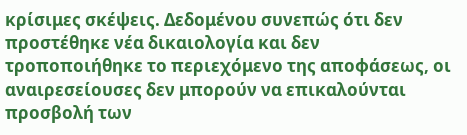κρίσιμες σκέψεις. Δεδομένου συνεπώς ότι δεν προστέθηκε νέα δικαιολογία και δεν τροποποιήθηκε το περιεχόμενο της αποφάσεως, οι αναιρεσείουσες δεν μπορούν να επικαλούνται προσβολή των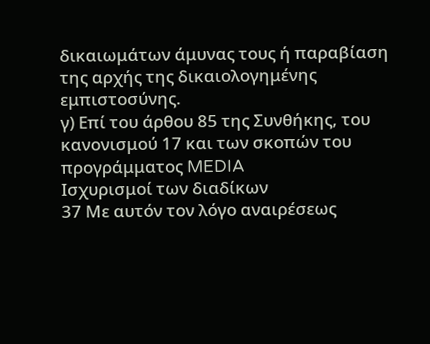δικαιωμάτων άμυνας τους ή παραβίαση της αρχής της δικαιολογημένης εμπιστοσύνης.
γ) Επί του άρθου 85 της Συνθήκης, του κανονισμού 17 και των σκοπών του προγράμματος MEDIA
Ισχυρισμοί των διαδίκων
37 Με αυτόν τον λόγο αναιρέσεως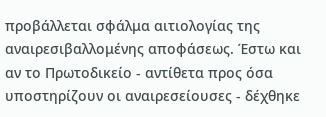προβάλλεται σφάλμα αιτιολογίας της αναιρεσιβαλλομένης αποφάσεως. Έστω και αν το Πρωτοδικείο - αντίθετα προς όσα υποστηρίζουν οι αναιρεσείουσες - δέχθηκε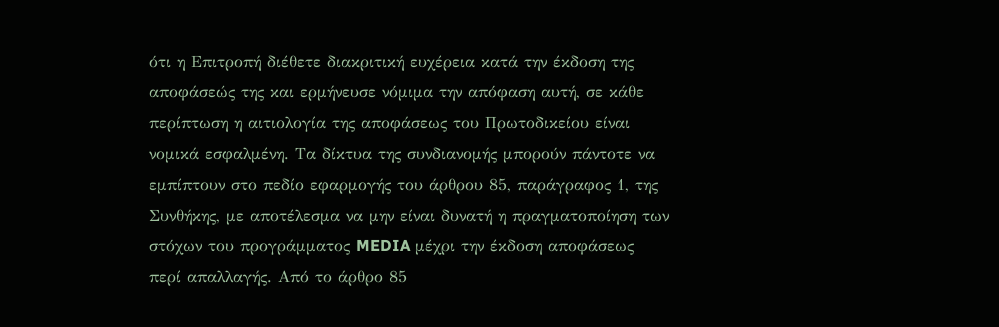ότι η Επιτροπή διέθετε διακριτική ευχέρεια κατά την έκδοση της αποφάσεώς της και ερμήνευσε νόμιμα την απόφαση αυτή, σε κάθε περίπτωση η αιτιολογία της αποφάσεως του Πρωτοδικείου είναι νομικά εσφαλμένη. Τα δίκτυα της συνδιανομής μπορούν πάντοτε να εμπίπτουν στο πεδίο εφαρμογής του άρθρου 85, παράγραφος 1, της Συνθήκης, με αποτέλεσμα να μην είναι δυνατή η πραγματοποίηση των στόχων του προγράμματος MEDIA μέχρι την έκδοση αποφάσεως περί απαλλαγής. Από το άρθρο 85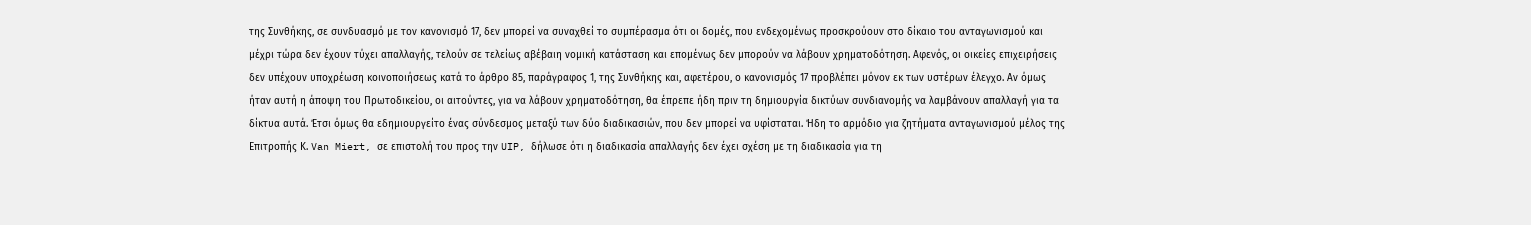της Συνθήκης, σε συνδυασμό με τον κανονισμό 17, δεν μπορεί να συναχθεί το συμπέρασμα ότι οι δομές, που ενδεχομένως προσκρούουν στο δίκαιο του ανταγωνισμού και μέχρι τώρα δεν έχουν τύχει απαλλαγής, τελούν σε τελείως αβέβαιη νομική κατάσταση και επομένως δεν μπορούν να λάβουν χρηματοδότηση. Αφενός, οι οικείες επιχειρήσεις δεν υπέχουν υποχρέωση κοινοποιήσεως κατά το άρθρο 85, παράγραφος 1, της Συνθήκης και, αφετέρου, ο κανονισμός 17 προβλέπει μόνον εκ των υστέρων έλεγχο. Αν όμως ήταν αυτή η άποψη του Πρωτοδικείου, οι αιτούντες, για να λάβουν χρηματοδότηση, θα έπρεπε ήδη πριν τη δημιουργία δικτύων συνδιανομής να λαμβάνουν απαλλαγή για τα δίκτυα αυτά. Έτσι όμως θα εδημιουργείτο ένας σύνδεσμος μεταξύ των δύο διαδικασιών, που δεν μπορεί να υφίσταται. Ήδη το αρμόδιο για ζητήματα ανταγωνισμού μέλος της Επιτροπής Κ. Van Miert, σε επιστολή του προς την UIP, δήλωσε ότι η διαδικασία απαλλαγής δεν έχει σχέση με τη διαδικασία για τη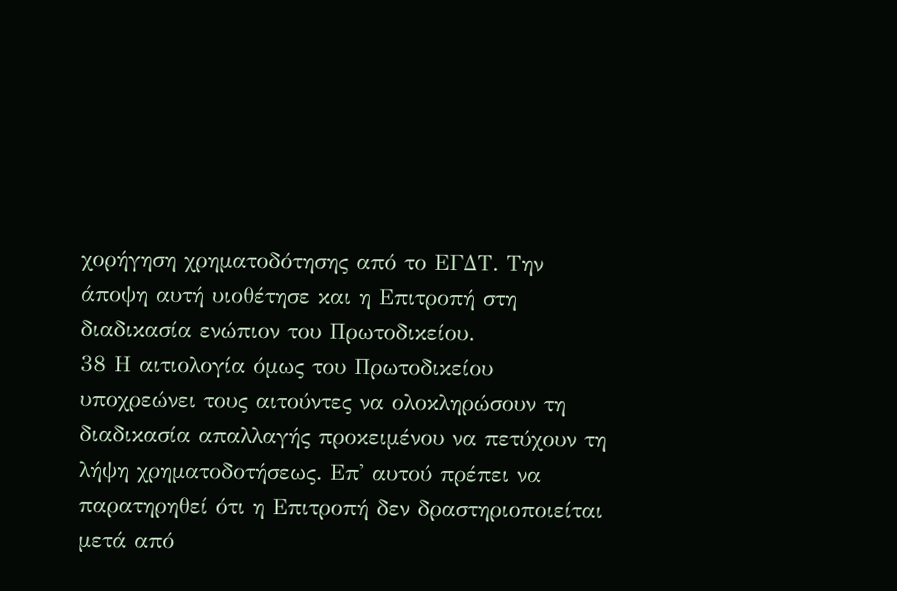χορήγηση χρηματοδότησης από το ΕΓΔΤ. Την άποψη αυτή υιοθέτησε και η Επιτροπή στη διαδικασία ενώπιον του Πρωτοδικείου.
38 Η αιτιολογία όμως του Πρωτοδικείου υποχρεώνει τους αιτούντες να ολοκληρώσουν τη διαδικασία απαλλαγής προκειμένου να πετύχουν τη λήψη χρηματοδοτήσεως. Επ' αυτού πρέπει να παρατηρηθεί ότι η Επιτροπή δεν δραστηριοποιείται μετά από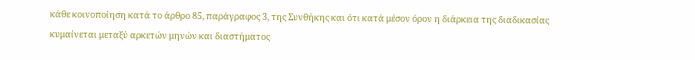κάθε κοινοποίηση κατά το άρθρο 85, παράγραφος 3, της Συνθήκης και ότι κατά μέσον όρον η διάρκεια της διαδικασίας κυμαίνεται μεταξύ αρκετών μηνών και διαστήματος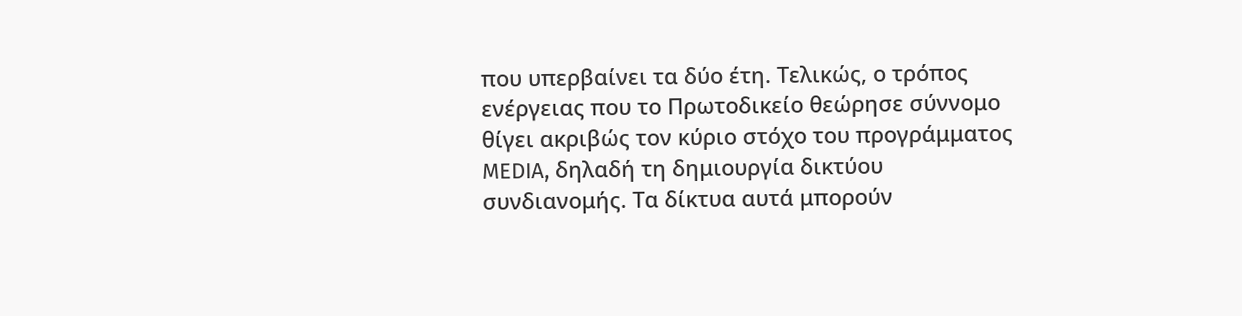που υπερβαίνει τα δύο έτη. Τελικώς, ο τρόπος ενέργειας που το Πρωτοδικείο θεώρησε σύννομο θίγει ακριβώς τον κύριο στόχο του προγράμματος MEDIA, δηλαδή τη δημιουργία δικτύου συνδιανομής. Τα δίκτυα αυτά μπορούν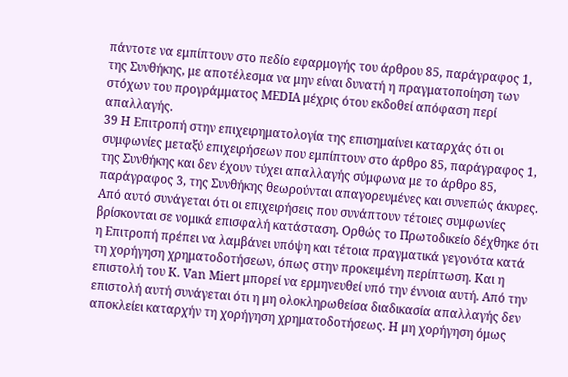πάντοτε να εμπίπτουν στο πεδίο εφαρμογής του άρθρου 85, παράγραφος 1, της Συνθήκης, με αποτέλεσμα να μην είναι δυνατή η πραγματοποίηση των στόχων του προγράμματος MEDIA μέχρις ότου εκδοθεί απόφαση περί απαλλαγής.
39 Η Επιτροπή στην επιχειρηματολογία της επισημαίνει καταρχάς ότι οι συμφωνίες μεταξύ επιχειρήσεων που εμπίπτουν στο άρθρο 85, παράγραφος 1, της Συνθήκης και δεν έχουν τύχει απαλλαγής σύμφωνα με το άρθρο 85, παράγραφος 3, της Συνθήκης θεωρούνται απαγορευμένες και συνεπώς άκυρες. Από αυτό συνάγεται ότι οι επιχειρήσεις που συνάπτουν τέτοιες συμφωνίες βρίσκονται σε νομικά επισφαλή κατάσταση. Ορθώς το Πρωτοδικείο δέχθηκε ότι η Επιτροπή πρέπει να λαμβάνει υπόψη και τέτοια πραγματικά γεγονότα κατά τη χορήγηση χρηματοδοτήσεων, όπως στην προκειμένη περίπτωση. Και η επιστολή του Κ. Van Miert μπορεί να ερμηνευθεί υπό την έννοια αυτή. Από την επιστολή αυτή συνάγεται ότι η μη ολοκληρωθείσα διαδικασία απαλλαγής δεν αποκλείει καταρχήν τη χορήγηση χρηματοδοτήσεως. Η μη χορήγηση όμως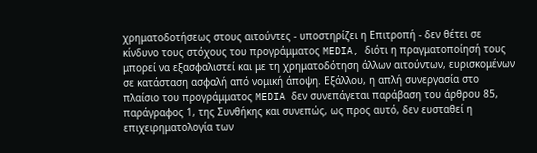χρηματοδοτήσεως στους αιτούντες - υποστηρίζει η Επιτροπή - δεν θέτει σε κίνδυνο τους στόχους του προγράμματος MEDIA, διότι η πραγματοποίησή τους μπορεί να εξασφαλιστεί και με τη χρηματοδότηση άλλων αιτούντων, ευρισκομένων σε κατάσταση ασφαλή από νομική άποψη. Εξάλλου, η απλή συνεργασία στο πλαίσιο του προγράμματος MEDIA δεν συνεπάγεται παράβαση του άρθρου 85, παράγραφος 1, της Συνθήκης και συνεπώς, ως προς αυτό, δεν ευσταθεί η επιχειρηματολογία των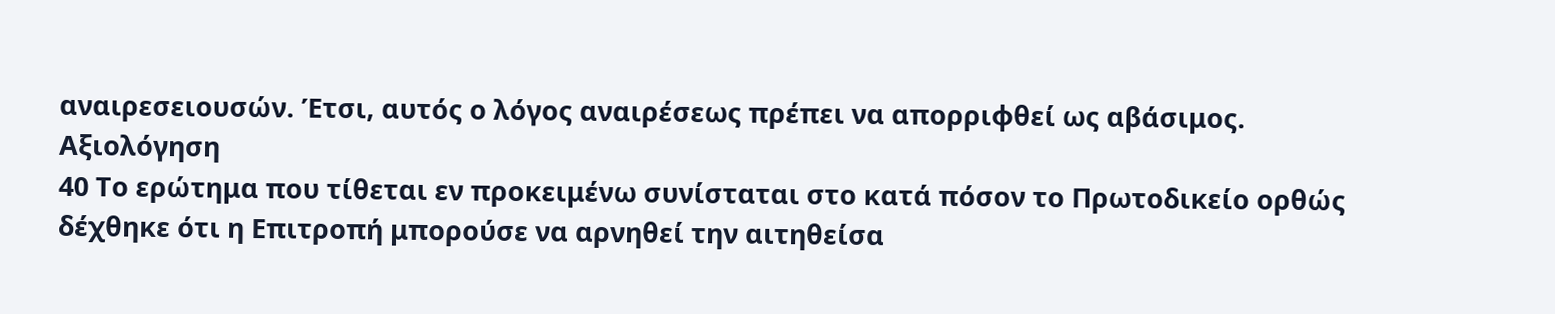αναιρεσειουσών. Έτσι, αυτός ο λόγος αναιρέσεως πρέπει να απορριφθεί ως αβάσιμος.
Αξιολόγηση
40 Το ερώτημα που τίθεται εν προκειμένω συνίσταται στο κατά πόσον το Πρωτοδικείο ορθώς δέχθηκε ότι η Επιτροπή μπορούσε να αρνηθεί την αιτηθείσα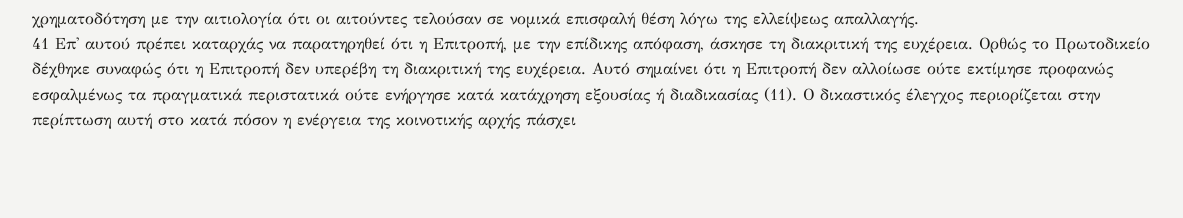χρηματοδότηση με την αιτιολογία ότι οι αιτούντες τελούσαν σε νομικά επισφαλή θέση λόγω της ελλείψεως απαλλαγής.
41 Επ' αυτού πρέπει καταρχάς να παρατηρηθεί ότι η Επιτροπή, με την επίδικης απόφαση, άσκησε τη διακριτική της ευχέρεια. Ορθώς το Πρωτοδικείο δέχθηκε συναφώς ότι η Επιτροπή δεν υπερέβη τη διακριτική της ευχέρεια. Αυτό σημαίνει ότι η Επιτροπή δεν αλλοίωσε ούτε εκτίμησε προφανώς εσφαλμένως τα πραγματικά περιστατικά ούτε ενήργησε κατά κατάχρηση εξουσίας ή διαδικασίας (11). Ο δικαστικός έλεγχος περιορίζεται στην περίπτωση αυτή στο κατά πόσον η ενέργεια της κοινοτικής αρχής πάσχει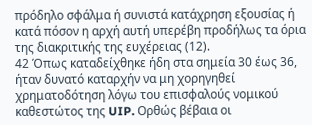πρόδηλο σφάλμα ή συνιστά κατάχρηση εξουσίας ή κατά πόσον η αρχή αυτή υπερέβη προδήλως τα όρια της διακριτικής της ευχέρειας (12).
42 Όπως καταδείχθηκε ήδη στα σημεία 30 έως 36, ήταν δυνατό καταρχήν να μη χορηγηθεί χρηματοδότηση λόγω του επισφαλούς νομικού καθεστώτος της UIP. Ορθώς βέβαια οι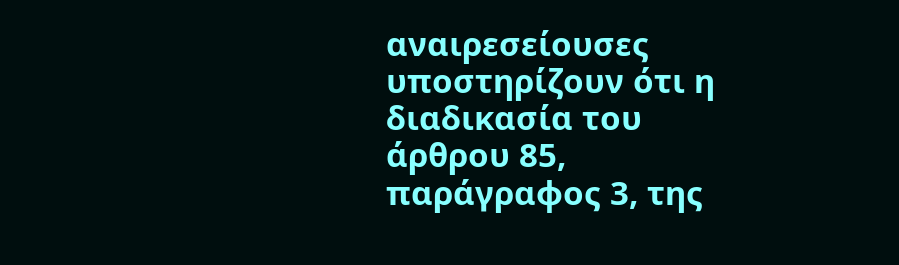αναιρεσείουσες υποστηρίζουν ότι η διαδικασία του άρθρου 85, παράγραφος 3, της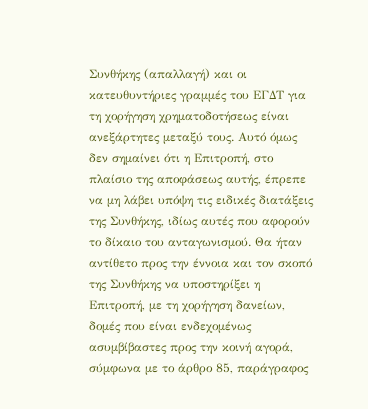Συνθήκης (απαλλαγή) και οι κατευθυντήριες γραμμές του ΕΓΔΤ για τη χορήγηση χρηματοδοτήσεως είναι ανεξάρτητες μεταξύ τους. Αυτό όμως δεν σημαίνει ότι η Επιτροπή, στο πλαίσιο της αποφάσεως αυτής, έπρεπε να μη λάβει υπόψη τις ειδικές διατάξεις της Συνθήκης, ιδίως αυτές που αφορούν το δίκαιο του ανταγωνισμού. Θα ήταν αντίθετο προς την έννοια και τον σκοπό της Συνθήκης να υποστηρίξει η Επιτροπή, με τη χορήγηση δανείων, δομές που είναι ενδεχομένως ασυμβίβαστες προς την κοινή αγορά, σύμφωνα με το άρθρο 85, παράγραφος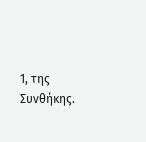1, της Συνθήκης.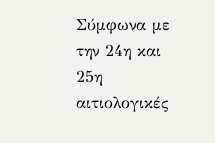Σύμφωνα με την 24η και 25η αιτιολογικές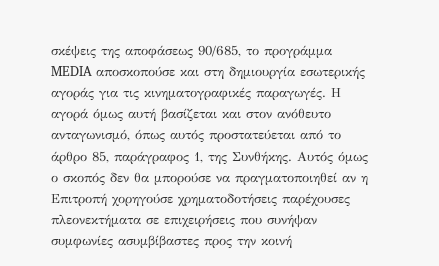σκέψεις της αποφάσεως 90/685, το προγράμμα MEDIA αποσκοπούσε και στη δημιουργία εσωτερικής αγοράς για τις κινηματογραφικές παραγωγές. Η αγορά όμως αυτή βασίζεται και στον ανόθευτο ανταγωνισμό, όπως αυτός προστατεύεται από το άρθρο 85, παράγραφος 1, της Συνθήκης. Αυτός όμως ο σκοπός δεν θα μπορούσε να πραγματοποιηθεί αν η Επιτροπή χορηγούσε χρηματοδοτήσεις παρέχουσες πλεονεκτήματα σε επιχειρήσεις που συνήψαν συμφωνίες ασυμβίβαστες προς την κοινή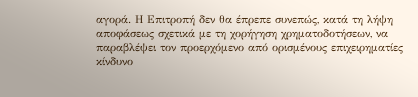αγορά. Η Επιτροπή δεν θα έπρεπε συνεπώς, κατά τη λήψη αποφάσεως σχετικά με τη χορήγηση χρηματοδοτήσεων, να παραβλέψει τον προερχόμενο από ορισμένους επιχειρηματίες κίνδυνο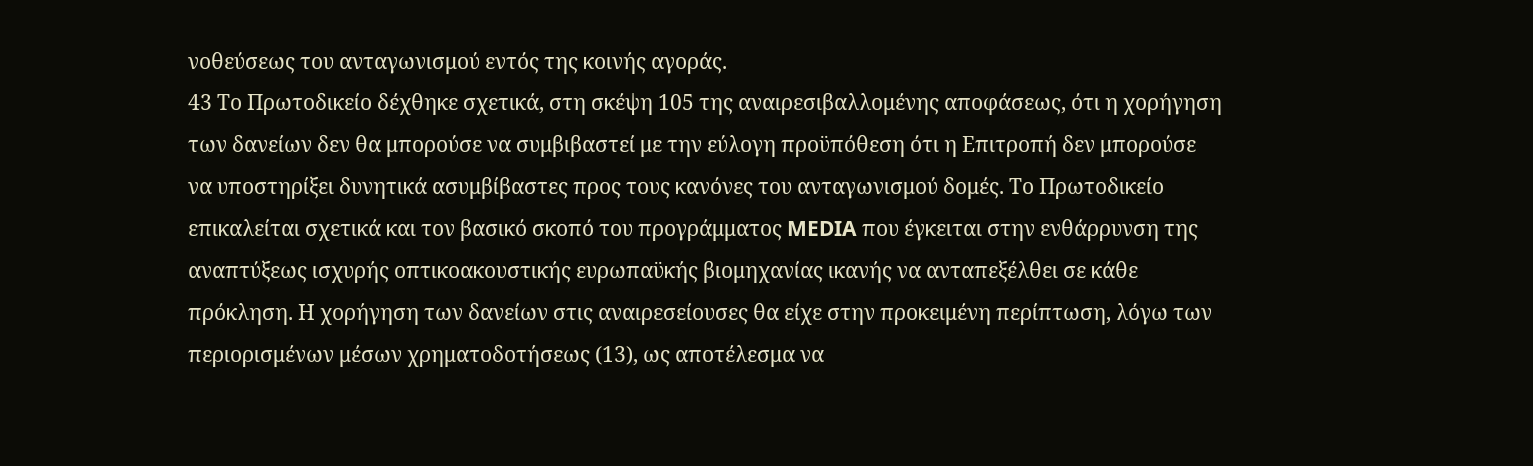νοθεύσεως του ανταγωνισμού εντός της κοινής αγοράς.
43 Το Πρωτοδικείο δέχθηκε σχετικά, στη σκέψη 105 της αναιρεσιβαλλομένης αποφάσεως, ότι η χορήγηση των δανείων δεν θα μπορούσε να συμβιβαστεί με την εύλογη προϋπόθεση ότι η Επιτροπή δεν μπορούσε να υποστηρίξει δυνητικά ασυμβίβαστες προς τους κανόνες του ανταγωνισμού δομές. Το Πρωτοδικείο επικαλείται σχετικά και τον βασικό σκοπό του προγράμματος MEDIA που έγκειται στην ενθάρρυνση της αναπτύξεως ισχυρής οπτικοακουστικής ευρωπαϋκής βιομηχανίας ικανής να ανταπεξέλθει σε κάθε πρόκληση. Η χορήγηση των δανείων στις αναιρεσείουσες θα είχε στην προκειμένη περίπτωση, λόγω των περιορισμένων μέσων χρηματοδοτήσεως (13), ως αποτέλεσμα να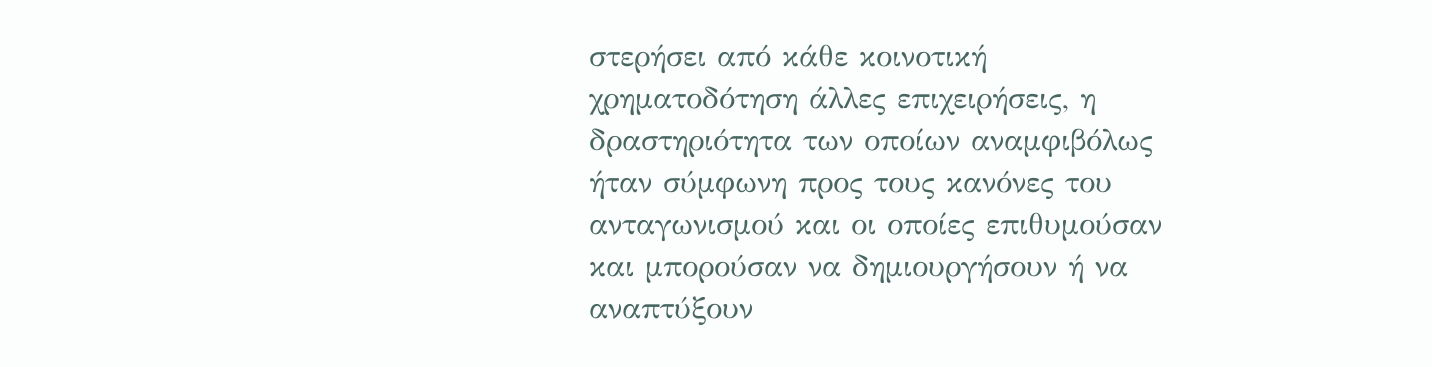στερήσει από κάθε κοινοτική χρηματοδότηση άλλες επιχειρήσεις, η δραστηριότητα των οποίων αναμφιβόλως ήταν σύμφωνη προς τους κανόνες του ανταγωνισμού και οι οποίες επιθυμούσαν και μπορούσαν να δημιουργήσουν ή να αναπτύξουν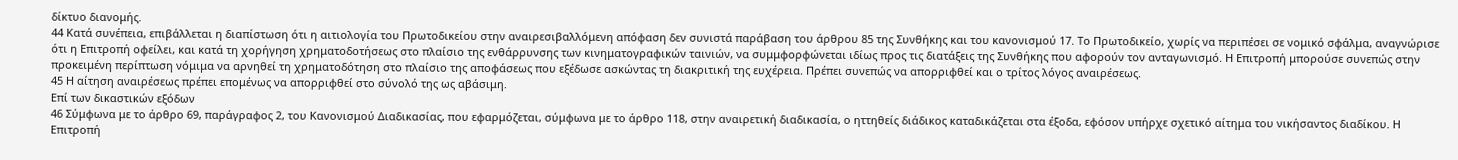δίκτυο διανομής.
44 Κατά συνέπεια, επιβάλλεται η διαπίστωση ότι η αιτιολογία του Πρωτοδικείου στην αναιρεσιβαλλόμενη απόφαση δεν συνιστά παράβαση του άρθρου 85 της Συνθήκης και του κανονισμού 17. Το Πρωτοδικείο, χωρίς να περιπέσει σε νομικό σφάλμα, αναγνώρισε ότι η Επιτροπή οφείλει, και κατά τη χορήγηση χρηματοδοτήσεως στο πλαίσιο της ενθάρρυνσης των κινηματογραφικών ταινιών, να συμμφορφώνεται ιδίως προς τις διατάξεις της Συνθήκης που αφορούν τον ανταγωνισμό. Η Επιτροπή μπορούσε συνεπώς στην προκειμένη περίπτωση νόμιμα να αρνηθεί τη χρηματοδότηση στο πλαίσιο της αποφάσεως που εξέδωσε ασκώντας τη διακριτική της ευχέρεια. Πρέπει συνεπώς να απορριφθεί και ο τρίτος λόγος αναιρέσεως.
45 Η αίτηση αναιρέσεως πρέπει επομένως να απορριφθεί στο σύνολό της ως αβάσιμη.
Επί των δικαστικών εξόδων
46 Σύμφωνα με το άρθρο 69, παράγραφος 2, του Κανονισμού Διαδικασίας, που εφαρμόζεται, σύμφωνα με το άρθρο 118, στην αναιρετική διαδικασία, ο ηττηθείς διάδικος καταδικάζεται στα έξοδα, εφόσον υπήρχε σχετικό αίτημα του νικήσαντος διαδίκου. Η Επιτροπή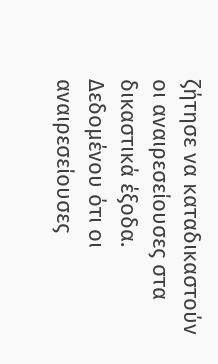ζήτησε να καταδικαστούν οι αναιρεσείουσες στα δικαστικά έξοδα. Δεδομένου ότι οι αναιρεσείουσες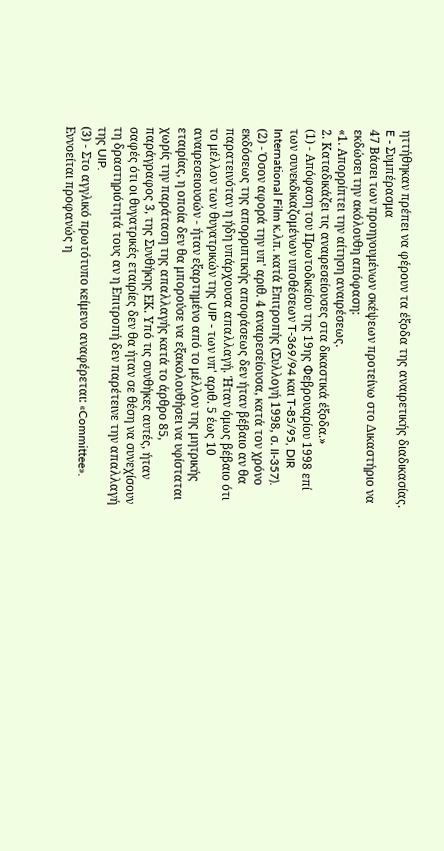ηττήθηκαν πρέπει να φέρουν τα έξοδα της αναιρετικής διαδικασίας.
E - Συμπέρασμα
47 Βάσει των προηγουμένων σκέψεων προτείνω στο Δικαστήριο να εκδώσει την ακόλουθη απόφαση:
«1. Απορρίπτει την αίτηση αναιρέσεως.
2. Καταδικάζει τις αναιρεσείουσες στα δικαστικά έξοδα.»
(1) - Απόφαση του Πρωτοδικείου της 19ης Φεβρουαρίου 1998 επί των συνεκδικαζομένων υποθέσεων T-369/94 και T-85/95, DIR International Film κ.λπ. κατά Επιτροπής (Συλλογή 1998, σ. II-357).
(2) - Όσον αφορά την υπ' αριθ. 4 αναιρεσείουσα, κατά τον χρόνο εκδόσεως της απορριπτικής αποφάσεως δεν ήταν βέβαιο αν θα παρατεινόταν η ήδη υπάρχουσα απαλλαγή. Ήταν όμως βέβαιο ότι το μέλλον των θυγατρικών της UIP - των υπ' αριθ. 5 έως 10 αναιρεσειουσών - ήταν εξαρτημένο από το μέλλον της μητρικής εταιρίας, η οποία δεν θα μπορούσε να εξακολουθήσει να υφίσταται χωρίς την παράταση της απαλλαγής κατά το άρθρο 85, παράγραφος 3, της Συνθήκης ΕΚ. Υπό τις συνθήκες αυτές, ήταν σαφές ότι οι θυγατρικές εταιρίες δεν θα ήταν σε θέση να συνεχίσουν τη δραστηριότητά τους αν η Επιτροπή δεν παρέτεινε την απαλλαγή της UIP.
(3) - Στο αγγλικό πρωτότυπο κείμενο αναφέρεται: «Committee». Εννοείται προφανώς η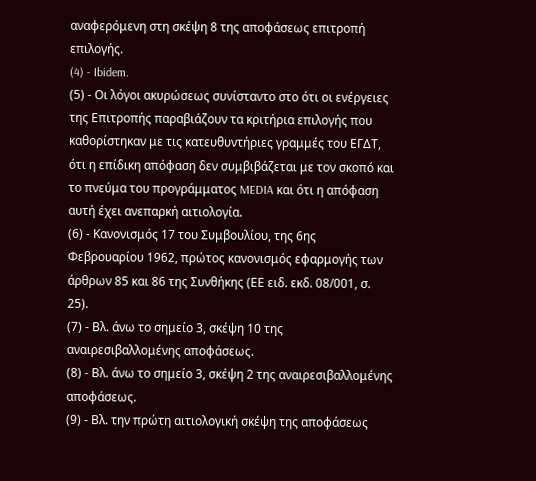αναφερόμενη στη σκέψη 8 της αποφάσεως επιτροπή επιλογής.
(4) - Ibidem.
(5) - Οι λόγοι ακυρώσεως συνίσταντο στο ότι οι ενέργειες της Επιτροπής παραβιάζουν τα κριτήρια επιλογής που καθορίστηκαν με τις κατευθυντήριες γραμμές του ΕΓΔΤ, ότι η επίδικη απόφαση δεν συμβιβάζεται με τον σκοπό και το πνεύμα του προγράμματος MEDIA και ότι η απόφαση αυτή έχει ανεπαρκή αιτιολογία.
(6) - Κανονισμός 17 του Συμβουλίου, της 6ης Φεβρουαρίου 1962, πρώτος κανονισμός εφαρμογής των άρθρων 85 και 86 της Συνθήκης (ΕΕ ειδ. εκδ. 08/001, σ. 25).
(7) - Βλ. άνω το σημείο 3, σκέψη 10 της αναιρεσιβαλλομένης αποφάσεως.
(8) - Βλ. άνω το σημείο 3, σκέψη 2 της αναιρεσιβαλλομένης αποφάσεως.
(9) - Βλ. την πρώτη αιτιολογική σκέψη της αποφάσεως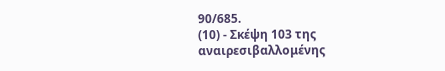90/685.
(10) - Σκέψη 103 της αναιρεσιβαλλομένης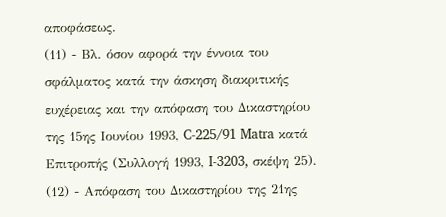αποφάσεως.
(11) - Βλ. όσον αφορά την έννοια του σφάλματος κατά την άσκηση διακριτικής ευχέρειας και την απόφαση του Δικαστηρίου της 15ης Ιουνίου 1993, C-225/91 Matra κατά Επιτροπής (Συλλογή 1993, I-3203, σκέψη 25).
(12) - Απόφαση του Δικαστηρίου της 21ης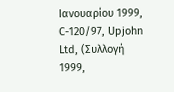Ιανουαρίου 1999, C-120/97, Upjohn Ltd, (Συλλογή 1999,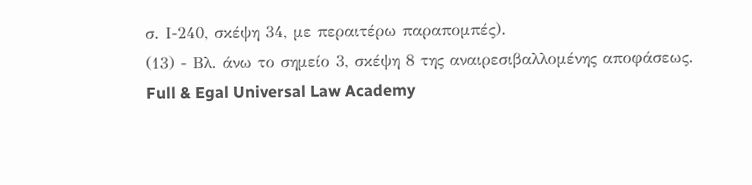σ. Ι-240, σκέψη 34, με περαιτέρω παραπομπές).
(13) - Βλ. άνω το σημείο 3, σκέψη 8 της αναιρεσιβαλλομένης αποφάσεως.
Full & Egal Universal Law Academy